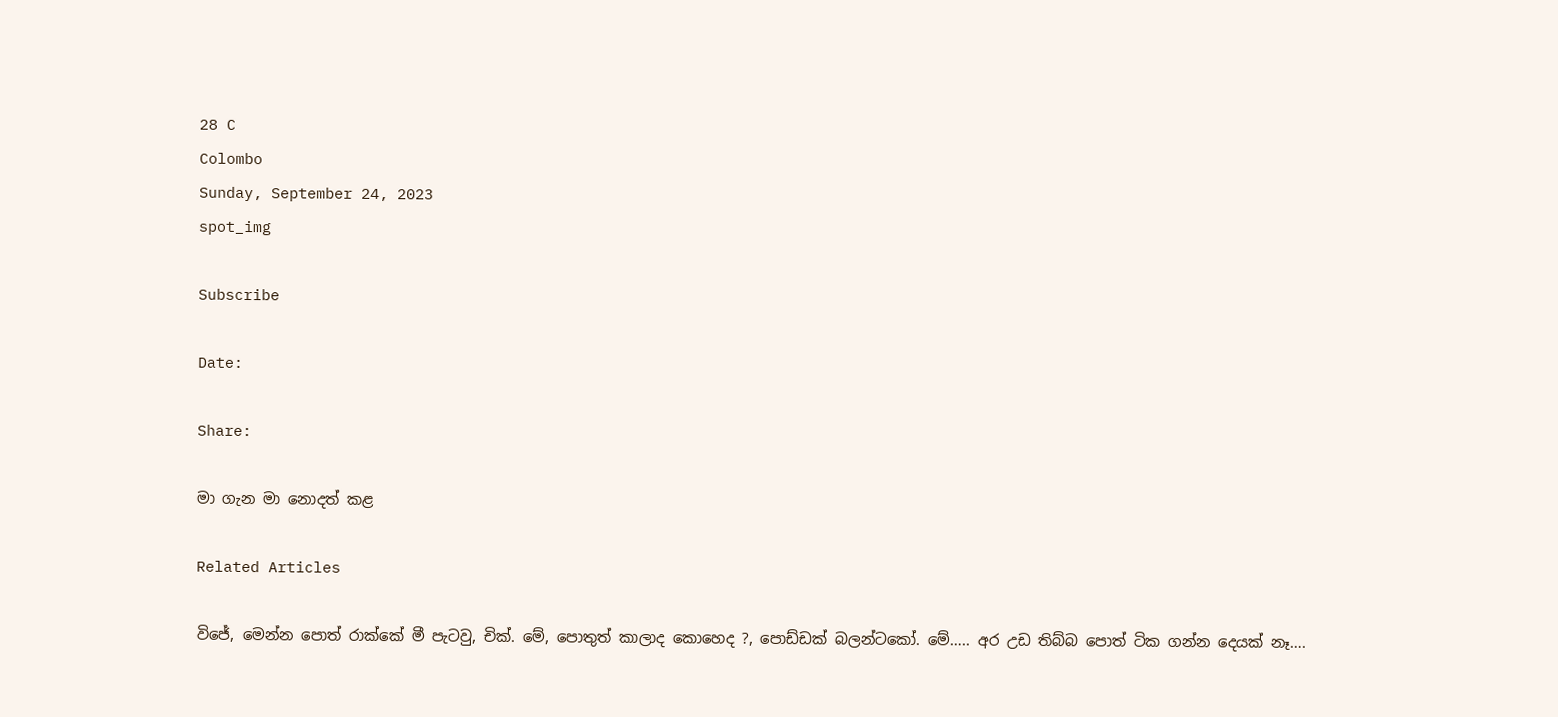28 C
Colombo
Sunday, September 24, 2023
spot_img

Subscribe

Date:

Share:

මා ගැන මා නොදත් කළ

Related Articles

විජේ, මෙන්න පොත් රාක්කේ මී පැටවු, චික්. මේ, පොතුත් කාලාද කොහෙද ?, පොඩ්ඩක් බලන්ටකෝ. මේ….. අර උඩ තිබ්බ පොත් ටික ගන්න දෙයක් නෑ….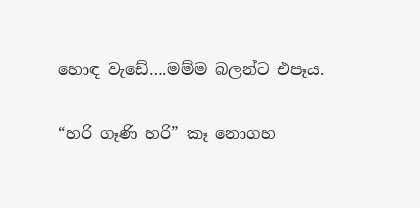හොඳ වැඩේ….මම්ම බලන්ට එපෑය.

“හරි ගෑණි හරි” කෑ නොගහ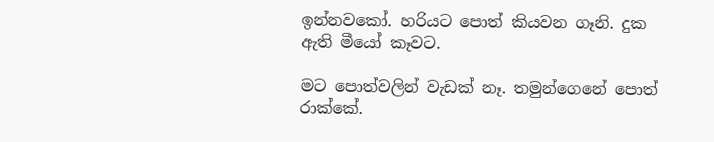ඉන්නවකෝ. හරියට පොත් කියවන ගෑනි. දුක ඇති මීයෝ කෑවට.

මට පොත්වලින් වැඩක් නෑ. තමුන්ගෙනේ පොත් රාක්කේ.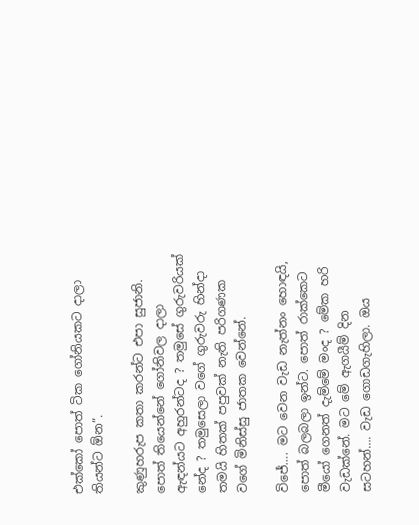එක්කෝ පොත් ටික ගෝනියකට දාලා තියන්ට ඕන”.

කුණුහරුප කතා කරන්ට එපා සුජානි. පොත් තියෙන්නේ ගෝනිවල දාලා ඇඳන්යට අහුරන්ටද ? තමුසේ ගුරුවරියක් නේද ? තමුසෙලා වගේ ගුරුවරු හින්දා තමයි හිතක් පපුවක් නැති පරිගණක වගේ මිනිස්සු ජාතක වෙන්නේ.

විජේ…. මට වෙන වැඩ නැත්නං හොඳයි, පොත් බලබලා ඉන්ට. පොත් රාක්කෙට මීයෝ ගෙනත් දැම්මේ මංද ? මේක හරි වැඩක්නේ. මට මේ ඇගයීම් දින සටහන්…. වැඩ ගොඩගැහිලා. ඔය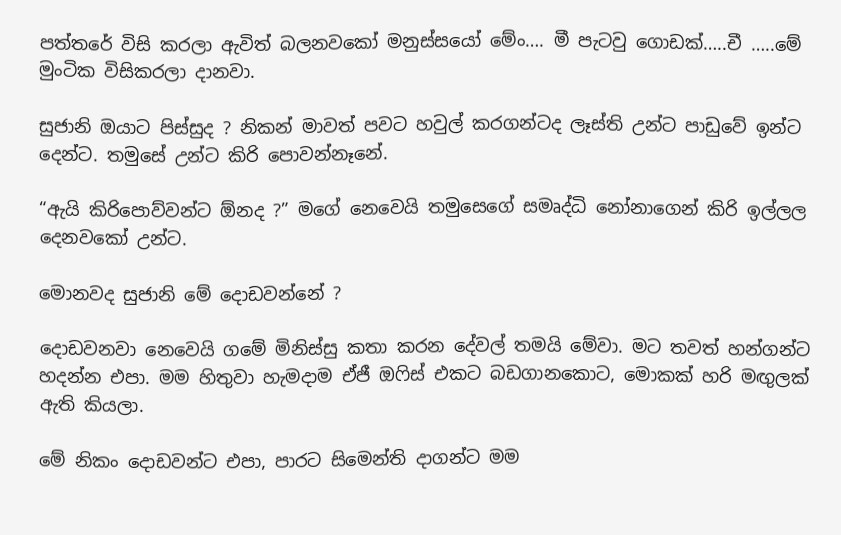පත්තරේ විසි කරලා ඇවිත් බලනවකෝ මනුස්සයෝ මේං…. මී පැටවු ගොඩක්…..චී …..මේ මුංටික විසිකරලා දානවා.

සුජානි ඔයාට පිස්සුද ? නිකන් මාවත් පවට හවුල් කරගන්ටද ලෑස්ති උන්ට පාඩුවේ ඉන්ට දෙන්ට. තමුසේ උන්ට කිරි පොවන්නෑනේ.

“ඇයි කිරිපොව්වන්ට ඕනද ?” මගේ නෙවෙයි තමුසෙගේ සමෘද්ධි නෝනාගෙන් කිරි ඉල්ලල දෙනවකෝ උන්ට.

මොනවද සුජානි මේ දොඩවන්නේ ?

දොඩවනවා නෙවෙයි ගමේ මිනිස්සු කතා කරන දේවල් තමයි මේවා. මට තවත් හන්ගන්ට හදන්න එපා. මම හිතුවා හැමදාම ඒජී ඔෆිස් එකට බඩගානකොට, මොකක් හරි මඟුලක් ඇති කියලා.

මේ නිකං දොඩවන්ට එපා, පාරට සිමෙන්ති දාගන්ට මම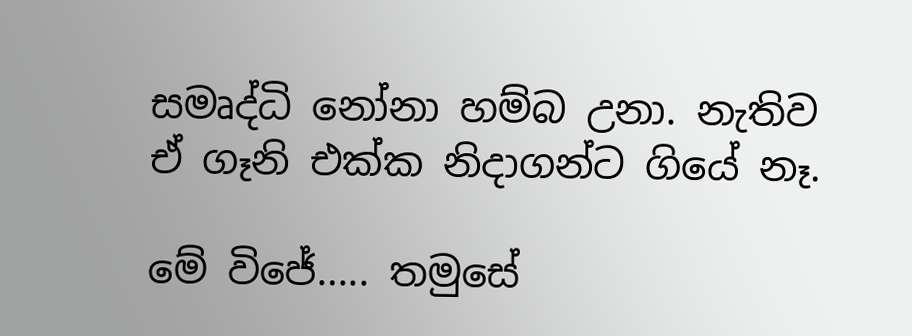සමෘද්ධි නෝනා හම්බ උනා. නැතිව ඒ ගෑනි එක්ක නිදාගන්ට ගියේ නෑ.

මේ විජේ….. තමුසේ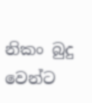නිකං බුදු වෙන්ට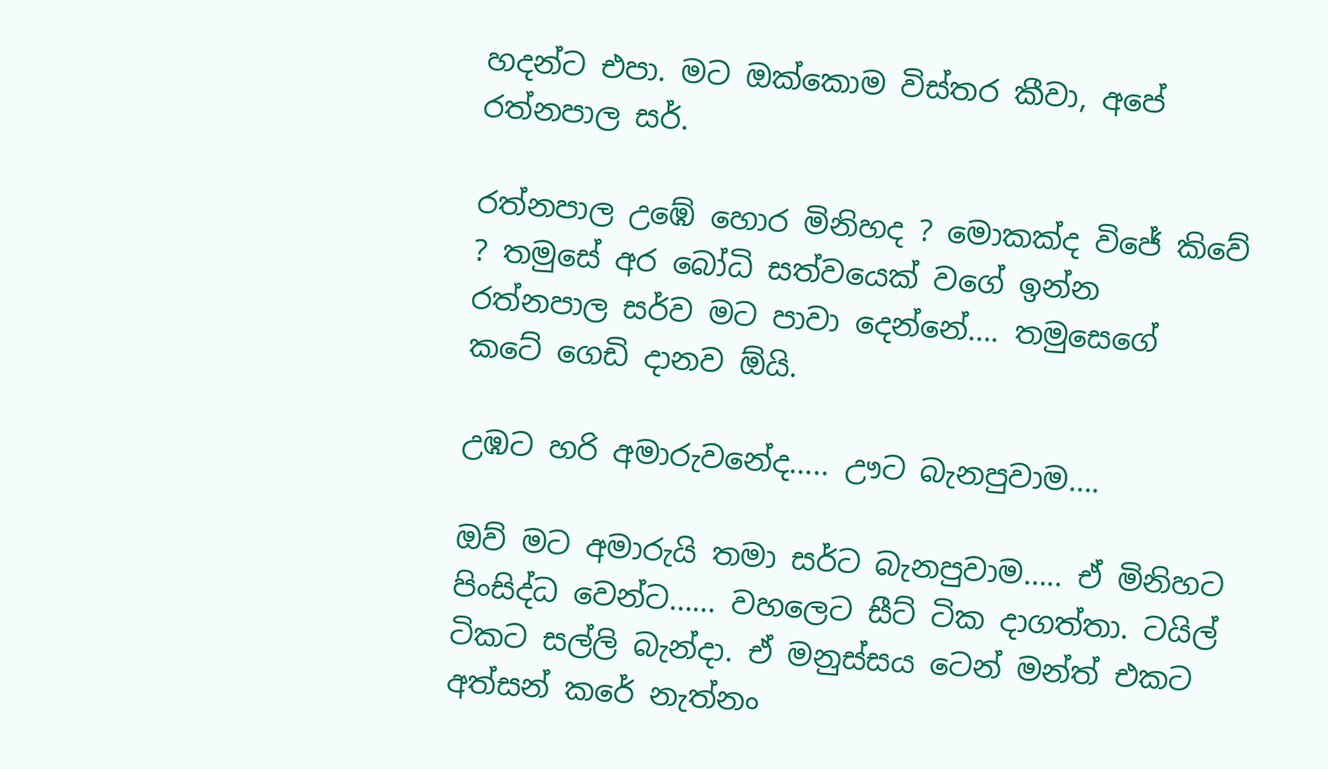හදන්ට එපා. මට ඔක්කොම විස්තර කීවා, අපේ රත්නපාල සර්.

රත්නපාල උඹේ හොර මිනිහද ? මොකක්ද විජේ කිවේ ? තමුසේ අර බෝධි සත්වයෙක් වගේ ඉන්න රත්නපාල සර්ව මට පාවා දෙන්නේ…. තමුසෙගේ කටේ ගෙඩි දානව ඕයි.

උඹට හරි අමාරුවනේද….. ඌට බැනපුවාම….

ඔව් මට අමාරුයි තමා සර්ට බැනපුවාම….. ඒ මිනිහට පිංසිද්ධ වෙන්ට…… වහලෙට සීට් ටික දාගත්තා. ටයිල් ටිකට සල්ලි බැන්දා. ඒ මනුස්සය ටෙන් මන්ත් එකට අත්සන් කරේ නැත්නං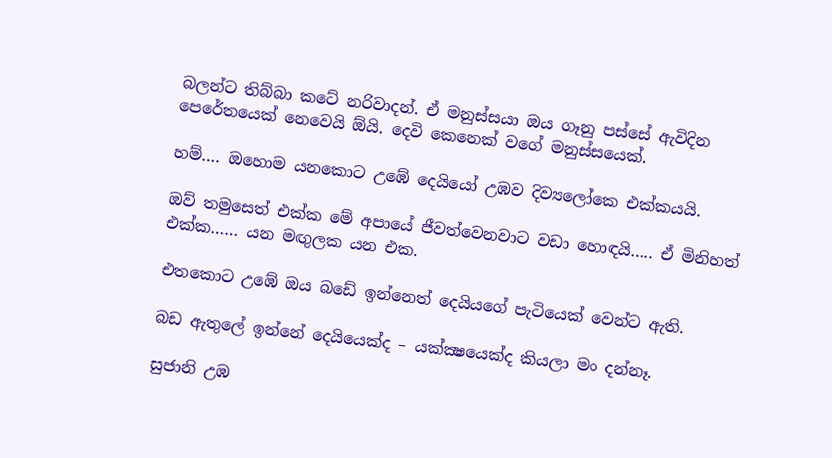බලන්ට තිබ්බා කටේ නරිවාදන්. ඒ මනුස්සයා ඔය ගෑනු පස්සේ ඇවිදින පෙරේතයෙක් නෙවෙයි ඕයි. දෙවි කෙනෙක් වගේ මනුස්සයෙක්.

හම්…. ඔහොම යනකොට උඹේ දෙයියෝ උඹව දිව්‍යලෝකෙ එක්කයයි.

ඔව් තමුසෙත් එක්ක මේ අපායේ ජීවත්වෙනවාට වඩා හොඳයි….. ඒ මිනිහත් එක්ක…… යන මඟුලක යන එක.

එතකොට උඹේ ඔය බඩේ ඉන්නෙත් දෙයියගේ පැටියෙක් වෙන්ට ඇති.

බඩ ඇතුලේ ඉන්නේ දෙයියෙක්ද – යක්ක්‍ෂයෙක්ද කියලා මං දන්නෑ.

සුජානි උඹ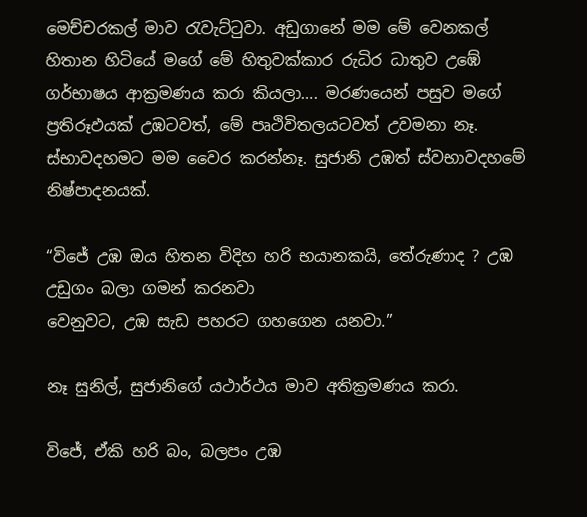මෙච්චරකල් මාව රැවැට්ටුවා. අඩුගානේ මම මේ වෙනකල් හිතාන හිටියේ මගේ මේ හිතුවක්කාර රුධිර ධාතුව උඹේ ගර්භාෂය ආක්‍රමණය කරා කියලා…. මරණයෙන් පසුව මගේ ප්‍රතිරූඵයක් උඹටවත්, මේ පෘථිවිතලයටවත් උවමනා නෑ. ස්භාවදහමට මම වෛර කරන්නෑ. සුජානි උඹත් ස්වභාවදහමේ නිෂ්පාදනයක්.

“විජේ උඹ ඔය හිතන විදිහ හරි භයානකයි, තේරුණාද ? උඹ උඩුගං බලා ගමන් කරනවා
වෙනුවට, උඹ සැඩ පහරට ගහගෙන යනවා.”

නෑ සුනිල්, සුජානිගේ යථාර්ථය මාව අතික්‍රමණය කරා.

විජේ, ඒකි හරි බං, බලපං උඹ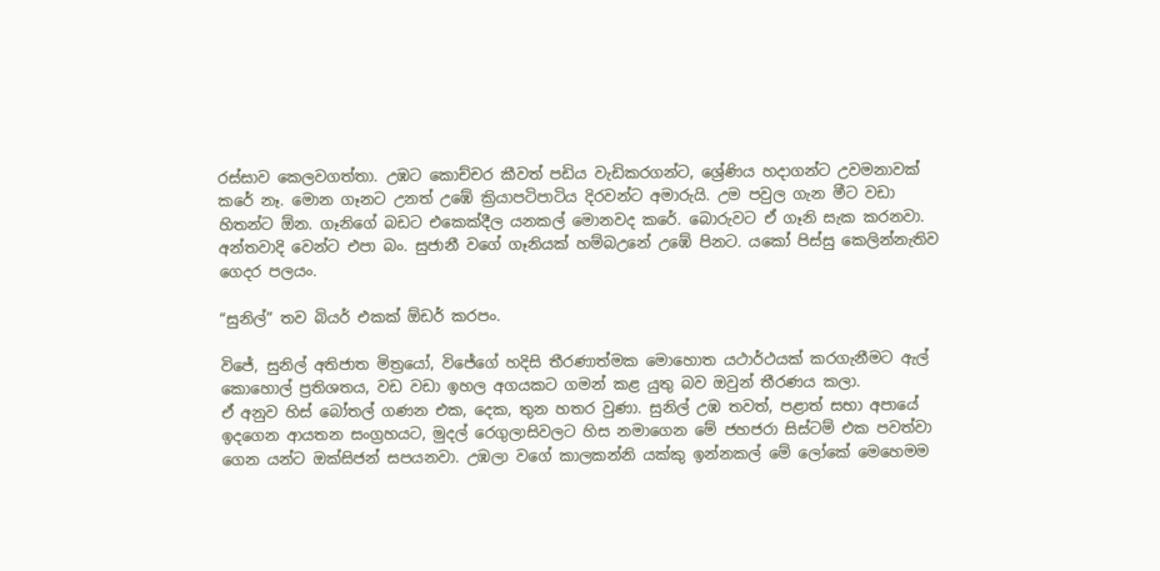රස්සාව කෙලවගත්තා. උඹට කොච්චර කීවත් පඩිය වැඩිකරගන්ට, ශ්‍රේණිය හදාගන්ට උවමනාවක් කරේ නෑ. මොන ගෑනට උනත් උඹේ ක්‍රියාපටිපාටිය දිරවන්ට අමාරුයි. උම පවුල ගැන මීට වඩා හිතන්ට ඕන. ගෑනිගේ බඩට එකෙක්දීල යනකල් මොනවද කරේ. බොරුවට ඒ ගෑනි සැක කරනවා. අන්තවාදි වෙන්ට එපා බං. සුජානී වගේ ගෑනියක් හම්බඋනේ උඹේ පිනට. යකෝ පිස්සු කෙලින්නැතිව ගෙදර පලයං.

“සුනිල්” තව බියර් එකක් ඕඩර් කරපං.

විජේ, සුනිල් අතිජාත මිත්‍රයෝ, විජේගේ හදිසි තීරණාත්මක මොහොත යථාර්ථයක් කරගැනීමට ඇල් කොහොල් ප්‍රතිශතය, වඩ වඩා ඉහල අගයකට ගමන් කළ යුතු බව ඔවුන් තීරණය කලා.
ඒ අනුව හිස් බෝතල් ගණන එක, දෙක, තුන හතර වුණා. සුනිල් උඹ තවත්, පළාත් සභා අපායේ ඉදගෙන ආයතන සංග්‍රහයට, මුදල් රෙගුලාසිවලට හිස නමාගෙන මේ ජහජරා සිස්ටම් එක පවත්වා ගෙන යන්ට ඔක්සිජන් සපයනවා. උඹලා වගේ කාලකන්නි යක්කු ඉන්නකල් මේ ලෝකේ මෙහෙමම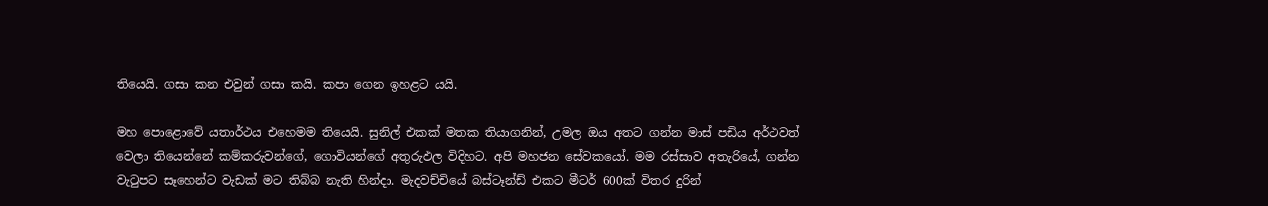තියෙයි. ගසා කන එවුන් ගසා කයි. කපා ගෙන ඉහළට යයි.

මහ පොළොවේ යතාර්ථය එහෙමම තියෙයි. සුනිල් එකක් මතක තියාගනින්, උමල ඔය අතට ගන්න මාස් පඩිය අර්ථවත් වෙලා තියෙන්නේ කම්කරුවන්ගේ, ගොවියන්ගේ අතුරුඵල විදිහට. අපි මහජන සේවකයෝ. මම රස්සාව අතැරියේ, ගන්න වැටුපට සෑහෙන්ට වැඩක් මට තිබ්බ නැති හින්දා. මැදවච්චියේ බස්ටෑන්ඩ් එකට මීටර් 600ක් විතර දුරින්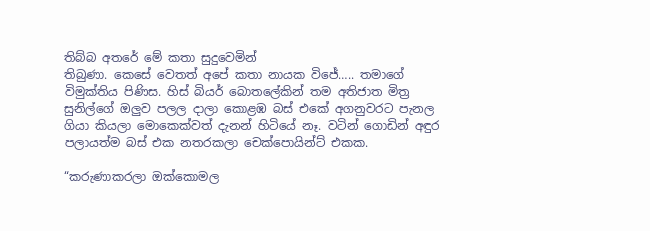තිබ්බ අතරේ මේ කතා සුදුවෙමින්
තිබුණා. කෙසේ වෙතත් අපේ කතා නායක විජේ….. තමාගේ විමුක්තිය පිණිස. හිස් බියර් බොතලේකින් තම අතිජාත මිත්‍ර සුනිල්ගේ ඔලුව පලල දාලා කොළඹ බස් එකේ අගනුවරට පැනල ගියා කියලා මොකෙක්වත් දැනන් හිටියේ නෑ. වටින් ගොඩින් අඳුර පලායත්ම බස් එක නතරකලා චෙක්පොයින්ට් එකක.

“කරුණාකරලා ඔක්කොමල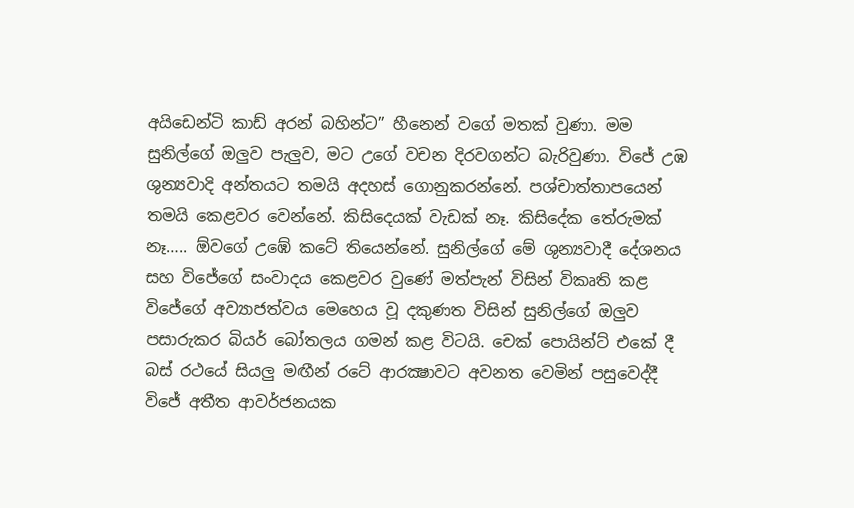අයිඩෙන්ටි කාඩ් අරන් බහින්ට” හීනෙන් වගේ මතක් වුණා. මම සුනිල්ගේ ඔලුව පැලුව, මට උගේ වචන දිරවගන්ට බැරිවුණා. විජේ උඹ ශුන්‍යවාදි අන්තයට තමයි අදහස් ගොනුකරන්නේ. පශ්චාත්තාපයෙන් තමයි කෙළවර වෙන්නේ. කිසිදෙයක් වැඩක් නෑ. කිසිදේක තේරුමක් නෑ….. ඕවගේ උඹේ කටේ තියෙන්නේ. සුනිල්ගේ මේ ශුන්‍යවාදී දේශනය සහ විජේගේ සංවාදය කෙළවර වුණේ මත්පැන් විසින් විකෘති කළ විජේගේ අව්‍යාජත්වය මෙහෙය වූ දකුණත විසින් සුනිල්ගේ ඔලුව පසාරුකර බියර් බෝතලය ගමන් කළ විටයි. චෙක් පොයින්ට් එකේ දී බස් රථයේ සියලු මඟීන් රටේ ආරක්‍ෂාවට අවනත වෙමින් පසුවෙද්දී විජේ අතීත ආවර්ජනයක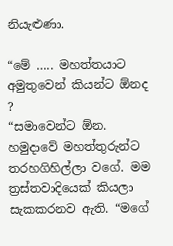නියැළුණා.

“මේ ….. මහත්තයාට අමුතුවෙන් කියන්ට ඕනද ?
“සමාවෙන්ට ඕන. හමුදාවේ මහත්තුරුන්ට තරහගිහිල්ලා වගේ. මම ත්‍රස්තවාදියෙක් කියලා සැකකරනව ඇති. “මගේ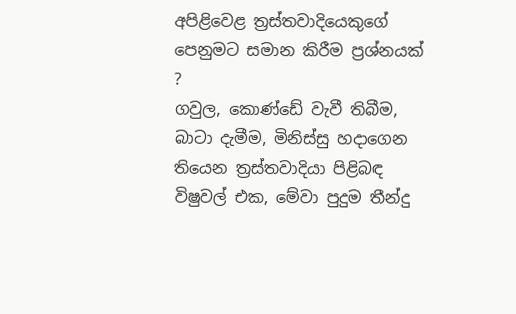අපිළිවෙළ ත්‍රස්තවාදියෙකුගේ පෙනුමට සමාන කිරීම ප්‍රශ්නයක් ?
ගවුල, කොණ්ඩේ වැවී තිබීම, බාටා දැමීම, මිනිස්සු හදාගෙන තියෙන ත්‍රස්තවාදියා පිළිබඳ විෂුවල් එක, මේවා පුදුම තීන්දු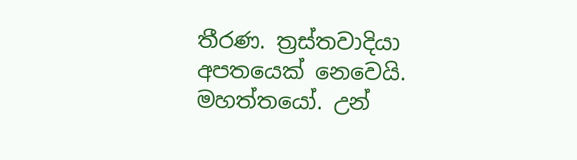තීරණ. ත්‍රස්තවාදියා අපතයෙක් නෙවෙයි. මහත්තයෝ. උන්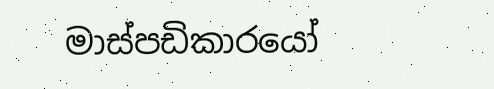මාස්පඩිකාරයෝ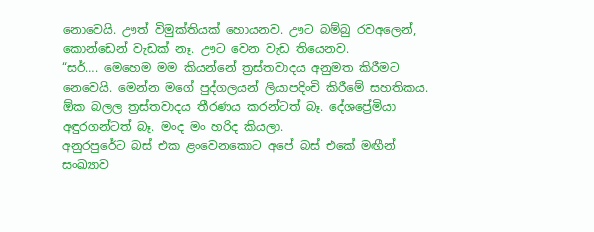නොවෙයි. ඌත් විමුක්තියක් හොයනව. ඌට බම්බු රවඅලෙන්, කොන්ඩෙන් වැඩක් නෑ. ඌට වෙන වැඩ තියෙනව.
“සර්…. මෙහෙම මම කියන්නේ ත්‍රස්තවාදය අනුමත කිරීමට නෙවෙයි. මෙන්න මගේ පුද්ගලයන් ලියාපදිංචි කිරීමේ සහතිකය. ඕක බලල ත්‍රස්තවාදය තීරණය කරන්ටත් බෑ. දේශප්‍රේමියා අඳුරගන්ටත් බෑ. මංද මං හරිද කියලා.
අනුරපුරේට බස් එක ළංවෙනකොට අපේ බස් එකේ මඟීන් සංඛ්‍යාව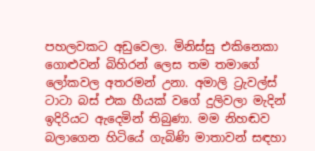පහලවකට අඩුවෙලා. මිනිස්සු එකිනෙකා ගොළුවන් බිහිරන් ලෙස තම තමාගේ ලෝකවල අතරමන් උනා. අමාලි ට්‍රැවල්ස් ටාටා බස් එක හීයක් වගේ දුලිවලා මැදින් ඉදිරියට ඇදෙමින් තිබුණා. මම නිහඬව බලාගෙන හිටියේ ගැබිණි මාතාවන් සඳහා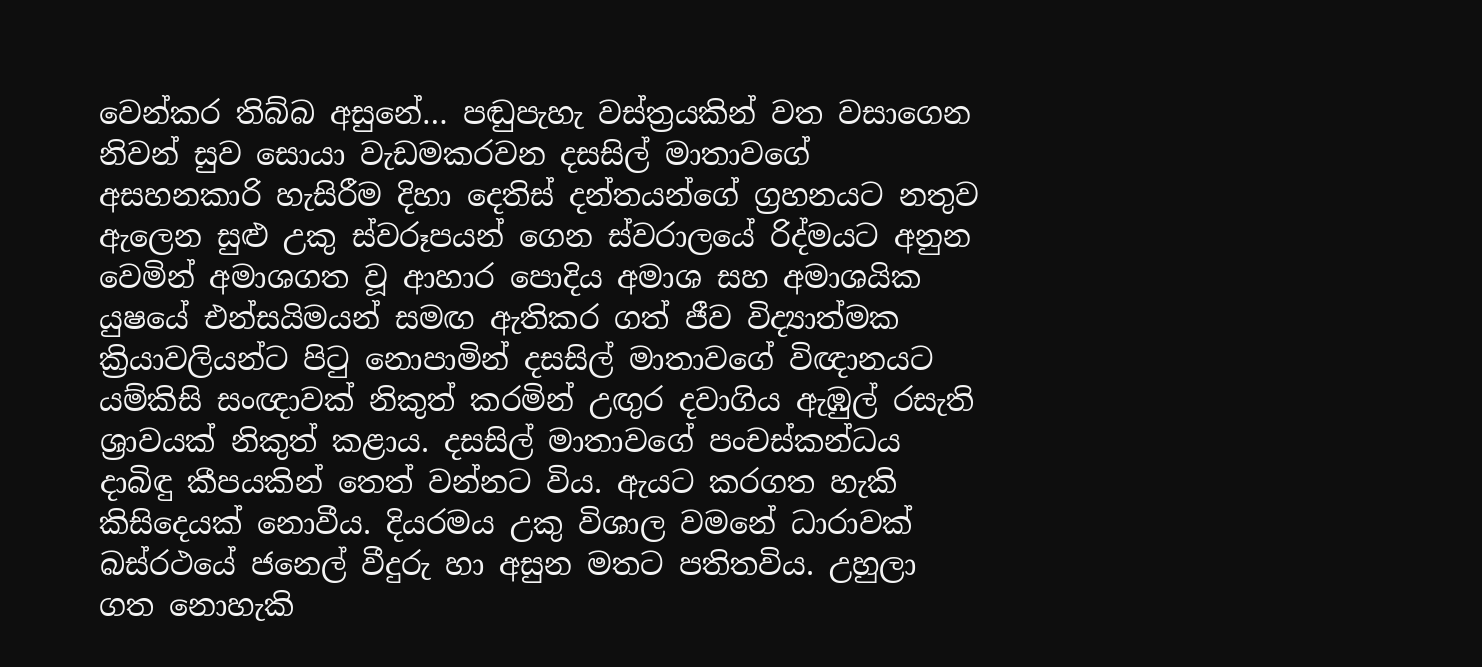වෙන්කර තිබ්බ අසුනේ… පඬුපැහැ වස්ත්‍රයකින් වත වසාගෙන නිවන් සුව සොයා වැඩමකරවන දසසිල් මාතාවගේ අසහනකාරි හැසිරීම දිහා දෙතිස් දන්තයන්ගේ ග්‍රහනයට නතුව ඇලෙන සුළු උකු ස්වරූපයන් ගෙන ස්වරාලයේ රිද්මයට අනුන වෙමින් අමාශගත වූ ආහාර පොදිය අමාශ සහ අමාශයික යුෂයේ එන්සයිමයන් සමඟ ඇතිකර ගත් ජීව විද්‍යාත්මක ක්‍රියාවලියන්ට පිටු නොපාමින් දසසිල් මාතාවගේ විඥානයට යම්කිසි සංඥාවක් නිකුත් කරමින් උඟුර දවාගිය ඇඹුල් රසැති ශ්‍රාවයක් නිකුත් කළාය. දසසිල් මාතාවගේ පංචස්කන්ධය දාබිඳු කීපයකින් තෙත් වන්නට විය. ඇයට කරගත හැකි කිසිදෙයක් නොවීය. දියරමය උකු විශාල වමනේ ධාරාවක් බස්රථයේ ජනෙල් වීදුරු හා අසුන මතට පතිතවිය. උහුලා ගත නොහැකි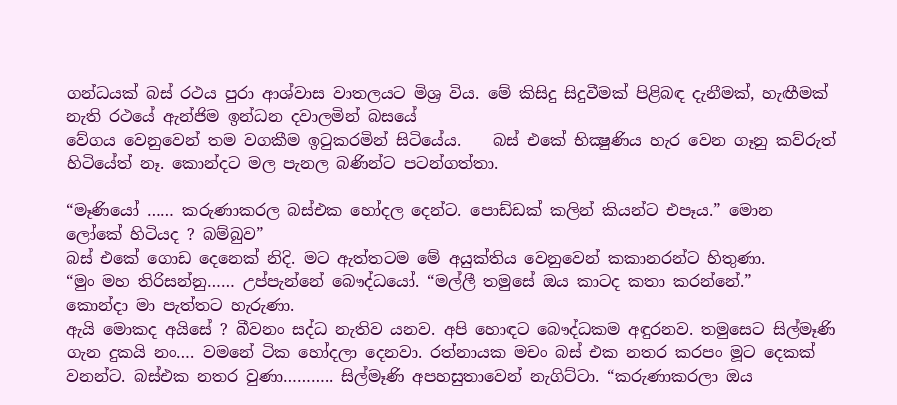ගන්ධයක් බස් රථය පුරා ආශ්වාස වාතලයට මිශ්‍ර විය. මේ කිසිදු සිදුවීමක් පිළිබඳ දැනීමක්, හැඟීමක් නැති රථයේ ඇන්ජිම ඉන්ධන දවාලමින් බසයේ
වේගය වෙනුවෙන් තම වගකීම ඉටුකරමින් සිටියේය.    බස් එකේ භික්‍ෂුණිය හැර වෙන ගෑනු කව්රුත් හිටියේත් නෑ. කොන්දට මල පැනල බණින්ට පටන්ගත්තා.

“මෑණියෝ …… කරුණාකරල බස්එක හෝදල දෙන්ට. පොඩ්ඩක් කලින් කියන්ට එපෑය.” මොන
ලෝකේ හිටියද ? බම්බුව”
බස් එකේ ගොඩ දෙනෙක් නිදි. මට ඇත්තටම මේ අයුක්තිය වෙනුවෙන් කකානරන්ට හිතුණා.
“මුං මහ තිරිසන්නු…… උප්පැන්නේ බෞද්ධයෝ. “මල්ලී තමුසේ ඔය කාටද කතා කරන්නේ.”
කොන්දා මා පැත්තට හැරුණා.
ඇයි මොකද අයිසේ ? බීවනං සද්ධ නැතිව යනව. අපි හොඳට බෞද්ධකම අඳුරනව. තමුසෙට සිල්මෑණි ගැන දුකයි නං…. වමනේ ටික හෝදලා දෙනවා. රත්නායක මචං බස් එක නතර කරපං මූට දෙකක් වනන්ට. බස්එක නතර වුණා……….. සිල්මෑණි අපහසුතාවෙන් නැගිට්ටා. “කරුණාකරලා ඔය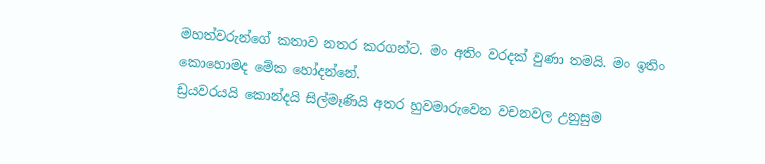මහත්වරුන්ගේ කතාව නතර කරගන්ට. මං අතිං වරදක් වුණා තමයි. මං ඉතිං කොහොමද මේක හෝදන්නේ.
ඩ්‍රයවරයයි කොන්දයි සිල්මෑණියි අතර හුවමාරුවෙන වචනවල උනුසුම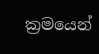ක්‍රමයෙන්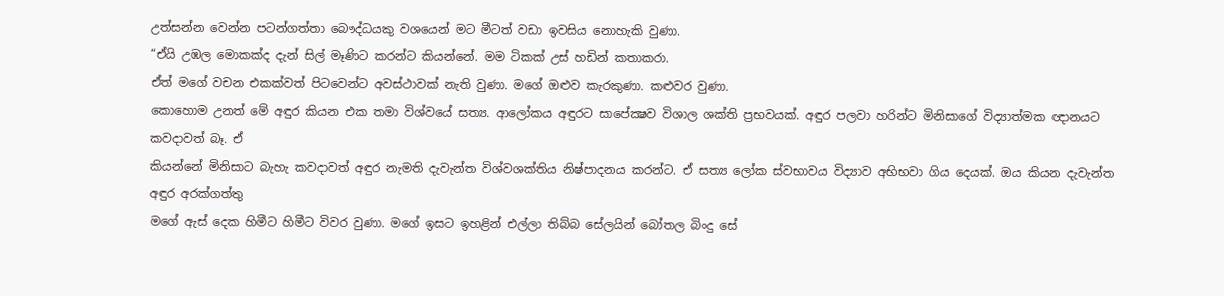උත්සන්න වෙන්න පටන්ගත්තා බෞද්ධයකු වශයෙන් මට මීටත් වඩා ඉවසිය නොහැකි වුණා.
“ඒයි උඹල මොකක්ද දැන් සිල් මෑණිට කරන්ට කියන්නේ. මම ටිකක් උස් හඩින් කතාකරා.
ඒත් මගේ වචන එකක්වත් පිටවෙන්ට අවස්ථාවක් නැති වුණා. මගේ ඔළුව කැරකුණා. කළුවර වුණා.
කොහොම උනත් මේ අඳුර කියන එක තමා විශ්වයේ සත්‍ය. ආලෝකය අඳුරට සාපේක්‍ෂව විශාල ශක්ති ප්‍රභවයක්. අඳුර පලවා හරින්ට මිනිසාගේ විද්‍යාත්මක ඥානයට කවදාවත් බෑ. ඒ
කියන්නේ මිනිසාට බැහැ කවදාවත් අඳුර නැමති දැවැන්ත විශ්වශක්තිය නිෂ්පාදනය කරන්ට. ඒ සත්‍ය ලෝක ස්වභාවය විද්‍යාව අභිභවා ගිය දෙයක්. ඔය කියන දැවැන්ත අඳුර අරක්ගත්තු
මගේ ඇස් දෙක හිමීට හිමීට විවර වුණා. මගේ ඉසට ඉහළින් එල්ලා තිබ්බ සේලයින් බෝතල බිංදු සේ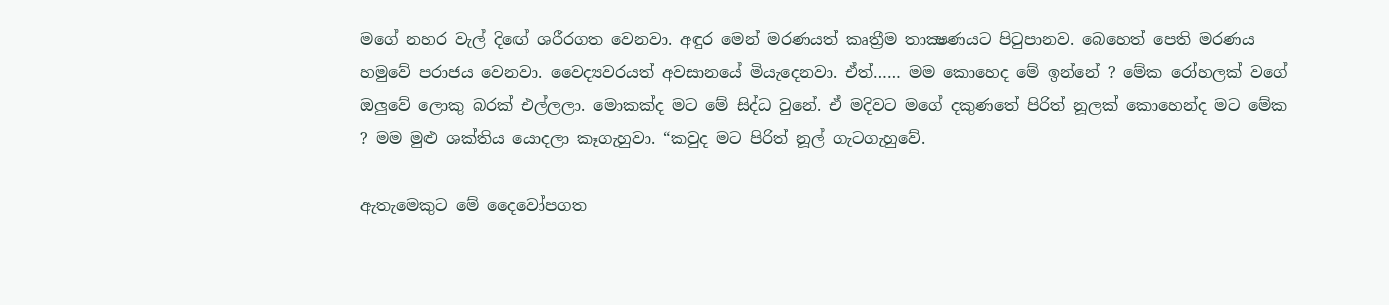මගේ නහර වැල් දිඟේ ශරීරගත වෙනවා. අඳුර මෙන් මරණයත් කෘත්‍රීම තාක්‍ෂණයට පිටුපානව. බෙහෙත් පෙති මරණය හමුවේ පරාජය වෙනවා. වෛද්‍යවරයත් අවසානයේ මියැදෙනවා. ඒත්…… මම කොහෙද මේ ඉන්නේ ? මේක රෝහලක් වගේ ඔලුවේ ලොකු බරක් එල්ලලා. මොකක්ද මට මේ සිද්ධ වුනේ. ඒ මදිවට මගේ දකුණතේ පිරිත් නූලක් කොහෙන්ද මට මේක ? මම මුළු ශක්තිය යොදලා කෑගැහුවා. “කවුද මට පිරිත් නූල් ගැටගැහුවේ.

ඇතැමෙකුට මේ දෛවෝපගත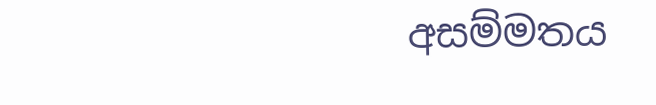අසම්මතය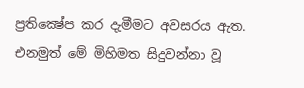ප්‍රතික්‍ෂේප කර දැමීමට අවසරය ඇත. එනමුත් මේ මිහිමත සිදුවන්නා වූ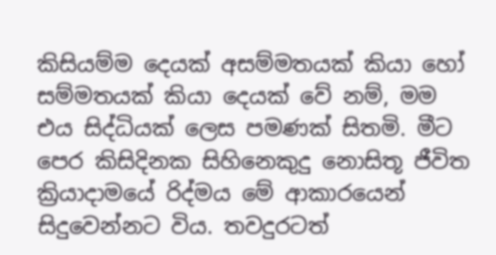කිසියම්ම දෙයක් අසම්මතයක් කියා හෝ සම්මතයක් කියා දෙයක් වේ නම්, මම එය සිද්ධියක් ලෙස පමණක් සිතමි. මීට පෙර කිසිදිනක සිහිනෙකුදු නොසිතූ ජීවිත ක්‍රියාදාමයේ රිද්මය මේ ආකාරයෙන් සිදුවෙන්නට විය. තවදුරටත්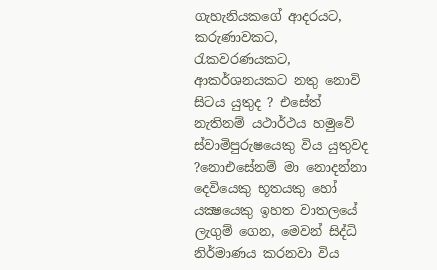ගැහැනියකගේ ආදරයට, කරුණාවකට, රැකවරණයකට, ආකර්ශනයකට නතු නොවි සිටය යුතුද ? එසේත් නැතිනම් යථාර්ථය හමුවේ ස්වාමිපුරුෂයෙකු විය යුතුවද ?නොඑසේනම් මා නොදන්නා දෙවියෙකු භූතයකු හෝ යක්‍ෂයෙකු ඉහත වාතලයේ ලැගුම් ගෙන, මෙවන් සිද්ධි නිර්මාණය කරනවා විය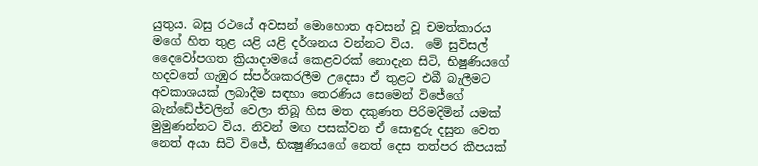යුතුය. බසු රථයේ අවසන් මොහොත අවසන් වූ චමත්කාරය මගේ හිත තුළ යළි යළි දර්ශනය වන්නට විය.  මේ සුවිසල් දෛවෝපගත ක්‍රියාදාමයේ කෙළවරක් නොදැන සිටි, භිෂුණියගේ හදවතේ ගැඹුර ස්පර්ශකරලීම උදෙසා ඒ තුළට එබී බැලීමට අවකාශයක් ලබාදීම සඳහා තෙරණිය සෙමෙන් විජේගේ බැන්ඩේජ්වලින් වෙලා තිබූ හිස මත දකුණත පිරිමදිමින් යමක් මුමුණන්නට විය. නිවන් මඟ පසක්වන ඒ සොඳුරු දසුන වෙත නෙත් අයා සිටි විජේ, භික්‍ෂුණියගේ නෙත් දෙස තත්පර කීපයක්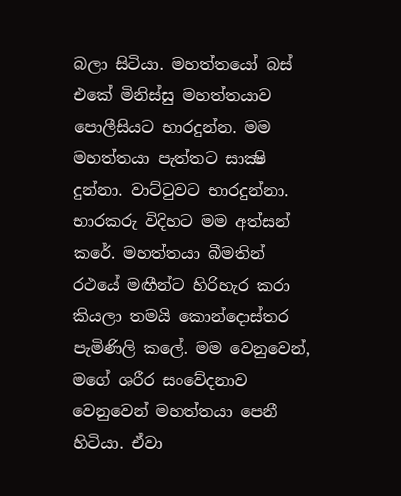බලා සිටියා. මහත්තයෝ බස් එකේ මිනිස්සු මහත්තයාව පොලීසියට භාරදුන්න. මම මහත්තයා පැත්තට සාක්‍ෂි දුන්නා. වාට්ටුවට භාරදුන්නා. භාරකරු විදිහට මම අත්සන් කරේ. මහත්තයා බීමතින් රථයේ මඟීන්ට හිරිහැර කරා කියලා තමයි කොන්දොස්තර පැමිණිලි කලේ. මම වෙනුවෙන්, මගේ ශරීර සංවේදනාව වෙනුවෙන් මහත්තයා පෙනී හිටියා. ඒවා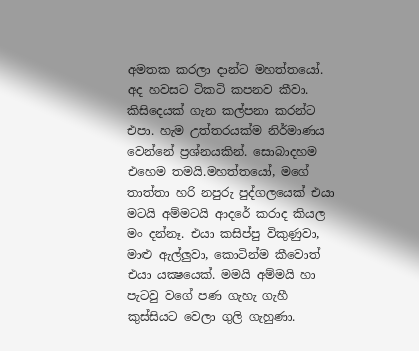අමතක කරලා දාන්ට මහත්තයෝ. අද හවසට ටිකටි කපනව කීවා. කිසිදෙයක් ගැන කල්පනා කරන්ට එපා. හැම උත්තරයක්ම නිර්මාණය වෙන්නේ ප්‍රශ්නයකින්. සොබාදහම එහෙම තමයි.මහත්තයෝ, මගේ තාත්තා හරි නපුරු පුද්ගලයෙක් එයා මටයි අම්මටයි ආදරේ කරාද කියල මං දන්නෑ. එයා කසිප්පු විකුණුවා, මාළු ඇල්ලුවා, කොටින්ම කීවොත් එයා යක්‍ෂයෙක්. මමයි අම්මයි හා පැටවු වගේ පණ ගැහැ ගැහී කුස්සියට වෙලා ගුලි ගැහුණා.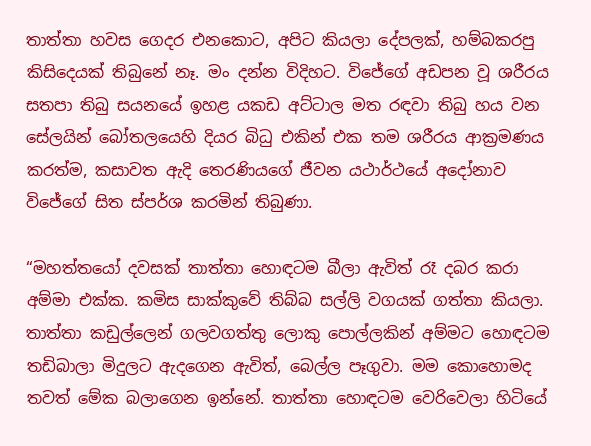තාත්තා හවස ගෙදර එනකොට, අපිට කියලා දේපලක්, හම්බකරපු කිසිදෙයක් තිබුනේ නෑ. මං දන්න විදිහට. විජේගේ අඩපන වූ ශරීරය සතපා තිබු සයනයේ ඉහළ යකඩ අට්ටාල මත රඳවා තිබු හය වන සේලයින් බෝතලයෙහි දියර බිධු එකින් එක තම ශරීරය ආක්‍රමණය කරත්ම, කසාවත ඇදි තෙරණියගේ ජීවන යථාර්ථයේ අදෝනාව විජේගේ සිත ස්පර්ශ කරමින් තිබුණා.

“මහත්තයෝ දවසක් තාත්තා හොඳටම බීලා ඇවිත් රෑ දබර කරා අම්මා එක්ක. කමිස සාක්කුවේ තිබ්බ සල්ලි වගයක් ගත්තා කියලා. තාත්තා කඩුල්ලෙන් ගලවගත්තු ලොකු පොල්ලකින් අම්මට හොඳටම තඩිබාලා මිදුලට ඇදගෙන ඇවිත්, බෙල්ල පෑගුවා. මම කොහොමද තවත් මේක බලාගෙන ඉන්නේ. තාත්තා හොඳටම වෙරිවෙලා හිටියේ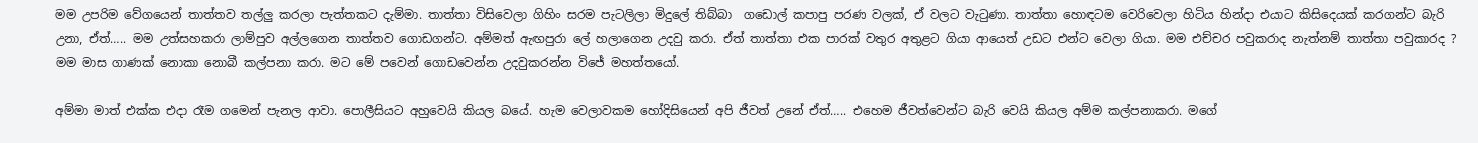මම උපරිම වේගයෙන් තාත්තව තල්ලු කරලා පැත්තකට දැම්මා. තාත්තා විසිවෙලා ගිහිං සරම පැටලිලා මිදුලේ තිබ්බා  ගඩොල් කපාපු පරණ වලක්, ඒ වලට වැටුණා. තාත්තා හොඳටම වෙරිවෙලා හිටිය හින්දා එයාට කිසිදෙයක් කරගන්ට බැරි උනා, ඒත්….. මම උත්සහකරා ලාම්පුව අල්ලගෙන තාත්තව ගොඩගන්ට. අම්මත් ඇඟපුරා ලේ හලාගෙන උදවු කරා. ඒත් තාත්තා එක පාරක් වතුර අතුළට ගියා ආයෙත් උඩට එන්ට වෙලා ගියා. මම එච්චර පවුකරාද නැත්නම් තාත්තා පවුකාරද ? මම මාස ගාණක් නොකා නොබී කල්පනා කරා. මට මේ පවෙන් ගොඩවෙන්න උදවුකරන්න විජේ මහත්තයෝ.

අම්මා මාත් එක්ක එදා රෑම ගමෙන් පැනල ආවා. පොලීසියට අහුවෙයි කියල බයේ. හැම වෙලාවකම හෝදිසියෙන් අපි ජීවත් උනේ ඒත්….. එහෙම ජීවත්වෙන්ට බැරි වෙයි කියල අම්ම කල්පනාකරා. මගේ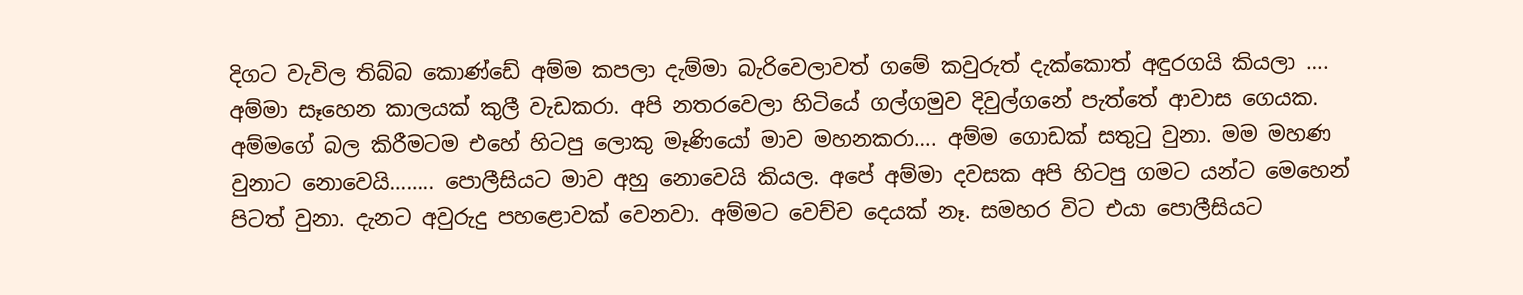දිගට වැවිල තිබ්බ කොණ්ඩේ අම්ම කපලා දැම්මා බැරිවෙලාවත් ගමේ කවුරුත් දැක්කොත් අඳුරගයි කියලා …. අම්මා සෑහෙන කාලයක් කුලී වැඩකරා. අපි නතරවෙලා හිටියේ ගල්ගමුව දිවුල්ගනේ පැත්තේ ආවාස ගෙයක. අම්මගේ බල කිරීමටම එහේ හිටපු ලොකු මෑණියෝ මාව මහනකරා…. අම්ම ගොඩක් සතුටු වුනා. මම මහණ වුනාට නොවෙයි…….. පොලීසියට මාව අහු නොවෙයි කියල. අපේ අම්මා දවසක අපි හිටපු ගමට යන්ට මෙහෙන් පිටත් වුනා. දැනට අවුරුදු පහළොවක් වෙනවා. අම්මට වෙච්ච දෙයක් නෑ. සමහර විට එයා පොලීසියට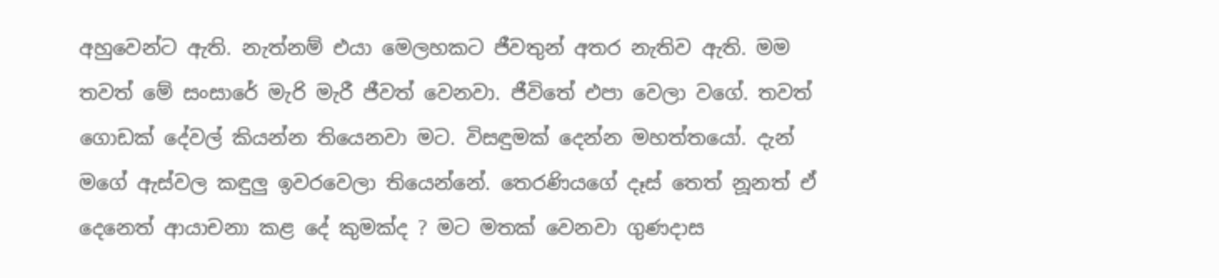අහුවෙන්ට ඇති. නැත්නම් එයා මෙලහකට ජීවතුන් අතර නැතිව ඇති. මම තවත් මේ සංසාරේ මැරි මැරී ජීවත් වෙනවා. ජීවිතේ එපා වෙලා වගේ. තවත් ගොඩක් දේවල් කියන්න තියෙනවා මට. විසඳුමක් දෙන්න මහත්තයෝ. දැන් මගේ ඇස්වල කඳුලු ඉවරවෙලා තියෙන්නේ. තෙරණියගේ දෑස් තෙත් නූනත් ඒ දෙනෙත් ආයාචනා කළ දේ කුමක්ද ? මට මතක් වෙනවා ගුණදාස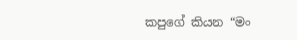කපුගේ කියන “මං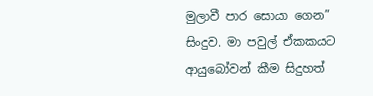මුලාවී පාර සොයා ගෙන” සිංදුව. මා පවුල් ඒකකයට ආයුබෝවන් කීම සිදුහත්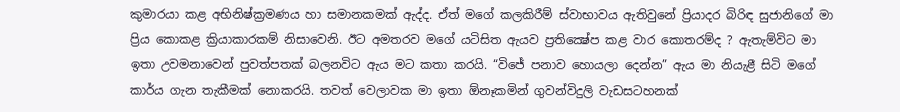කුමාරයා කළ අභිනිෂ්ක්‍රමණය හා සමානකමක් ඇද්ද. ඒත් මගේ කලකිරීම් ස්වාභාවය ඇතිවුනේ ප්‍රියාදර බිරිඳ සුජානිගේ මා ප්‍රිය කොකළ ක්‍රියාකාරකම් නිසාවෙනි. ඊට අමතරව මගේ යටිසිත ඇයව ප්‍රතික්‍ෂේප කළ වාර කොතරම්ද ? ඇතැම්විට මා ඉතා උවමනාවෙන් පුවත්පතක් බලනවිට ඇය මට කතා කරයි. “විජේ පනාව හොයලා දෙන්න” ඇය මා නියැළී සිටි මගේ කාර්ය ගැන තැකීමක් නොකරයි. තවත් වෙලාවක මා ඉතා ඕනෑකමින් ගුවන්විදුලි වැඩසටහනක්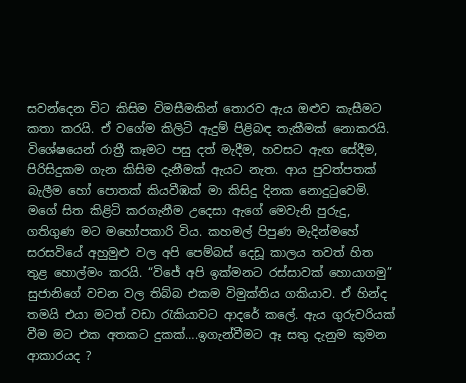සවන්දෙන විට කිසිම විමසීමකින් තොරව ඇය ඔළුව කැසීමට කතා කරයි. ඒ වගේම කිලිටි ඇදුම් පිළිබඳ තැකීමක් නොකරයි. විශේෂයෙන් රාත්‍රී කෑමට පසු දත් මැදීම, හවසට ඇඟ සේදීම, පිරිසිදුකම ගැන කිසිම දැනීමක් ඇයට නැත. ආය පුවත්පතක් බැලීම හෝ පොතක් කියවීඹක් මා කිසිදු දිනක නොදුටුවෙමි. මගේ සිත කිළිටි කරගැනීම උදෙසා ඇගේ මෙවැනි පුරුදු, ගතිගුණ මට මහෝපකාරි විය. කහමල් පිපුණ මැදින්මහේ සරසවියේ අහුමුළු වල අපි පෙම්බස් දෙඩූ කාලය තවත් හිත තුළ හොල්මං කරයි. “විජේ අපි ඉක්මනට රස්සාවක් හොයාගමු” සුජානිගේ වචන වල තිබ්බ එකම විමුක්තිය ගකියාව. ඒ හින්ද තමයි එයා මටත් වඩා රැකියාවට ආදරේ කලේ. ඇය ගුරුවරියක් වීම මට එක අතකට දුකක්….ඉගැන්වීමට ඈ සතු දැනුම කුමන ආකාරයද ?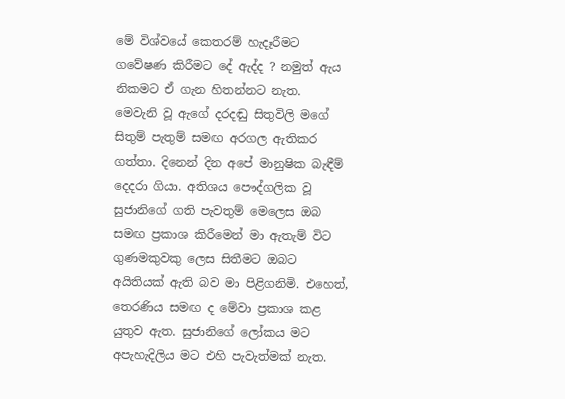මේ විශ්වයේ කෙතරම් හැදෑරීමට ගවේෂණ කිරීමට දේ ඇද්ද ? නමුත් ඇය නිකමට ඒ ගැන හිතන්නට නැත.
මෙවැනි වූ ඇගේ දරදඬු සිතුවිලි මගේ සිතුම් පැතුම් සමඟ අරගල ඇතිකර ගත්තා. දිනෙන් දින අපේ මානුෂික බැඳීම් දෙදරා ගියා. අතිශය පෞද්ගලික වූ සුජානිගේ ගති පැවතුම් මෙලෙස ඔබ සමඟ ප්‍රකාශ කිරීමෙන් මා ඇතැම් විට ගුණමකුවකු ලෙස සිතීමට ඔබට අයිතියක් ඇති බව මා පිළිගනිමි. එහෙත්, තෙරණිය සමඟ ද මේවා ප්‍රකාශ කළ යුතුව ඇත. සුජානිගේ ලෝකය මට අපැහැදිලිය මට එහි පැවැත්මක් නැත.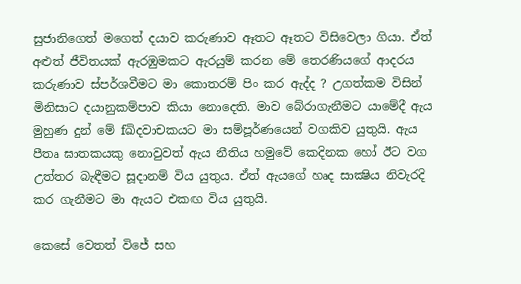සුජානිගෙත් මගෙත් දයාව කරුණාව ඈතට ඈතට විසිවෙලා ගියා. ඒත් අළුත් ජීවිතයක් ඇරඹුමකට ඇරයුම් කරන මේ තෙරණියගේ ආදරය කරුණාව ස්පර්ශවීමට මා කොතරම් පිං කර ඇද්ද ? උගත්කම විසින් මිනිසාට දයානුකම්පාව කියා නොදෙති. මාව බේරාගැනීමට යාමේදී ඇය මුහුණ දුන් මේ fඛිදවාචකයට මා සම්පූර්ණයෙන් වගකිව යුතුයි. ඇය පීතෘ ඝාතකයකු නොවුවත් ඇය නීතිය හමුවේ කෙදිනක හෝ ඊට වග උත්තර බැඳීමට සූදානම් විය යුතුය. ඒත් ඇයගේ හෘද සාක්‍ෂිය නිවැරදි කර ගැනීමට මා ඇයට එකඟ විය යුතුයි.

කෙසේ වෙතත් විජේ සහ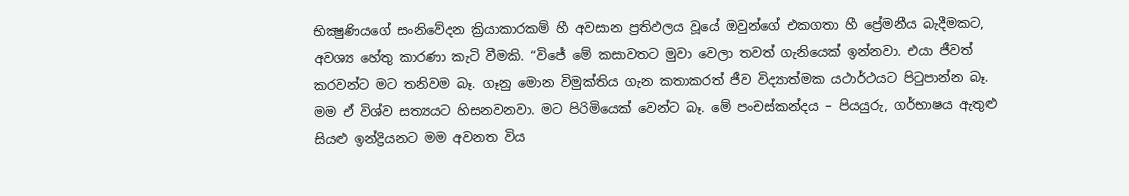භික්‍ෂුණියගේ සංනිවේදන ක්‍රියාකාරකම් හී අවසාන ප්‍රතිඵලය වූයේ ඔවුන්ගේ එකගතා හී ප්‍රේමනීය බැදීමකට, අවශ්‍ය හේතු කාරණා කැටි වීමකි. “විජේ මේ කසාවතට මුවා වෙලා තවත් ගැනියෙක් ඉන්නවා. එයා ජීවත් කරවන්ට මට තනිවම බෑ. ගෑනු මොන විමුක්තිය ගැන කතාකරත් ජීව විද්‍යාත්මක යථාර්ථයට පිටුපාන්න බෑ. මම ඒ විශ්ව සත්‍යයට හිසනවනවා. මට පිරිමියෙක් වෙන්ට බෑ. මේ පංචස්කන්දය – පියයුරු, ගර්භාෂය ඇතුළු සියළු ඉන්ද්‍රියනට මම අවනත විය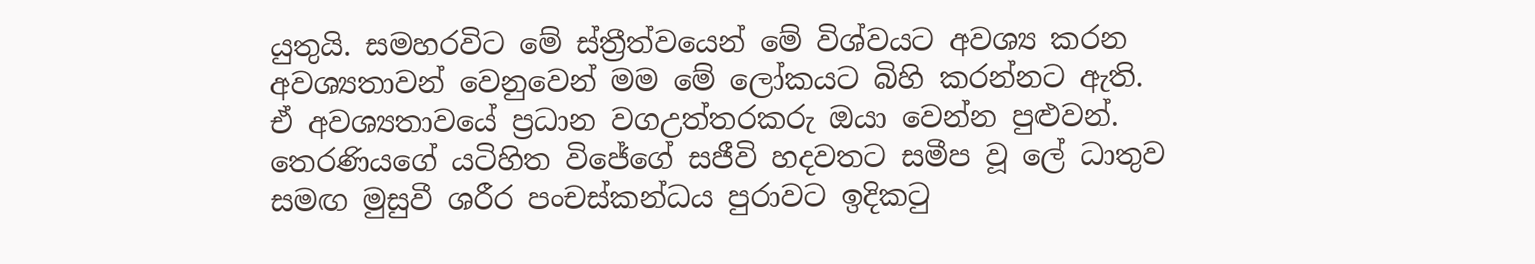යුතුයි. සමහරවිට මේ ස්ත්‍රීත්වයෙන් මේ විශ්වයට අවශ්‍ය කරන අවශ්‍යතාවන් වෙනුවෙන් මම මේ ලෝකයට බිහි කරන්නට ඇති. ඒ අවශ්‍යතාවයේ ප්‍රධාන වගඋත්තරකරු ඔයා වෙන්න පුළුවන්.
තෙරණියගේ යටිහිත විජේගේ සජීවි හදවතට සමීප වූ ලේ ධාතුව සමඟ මුසුවී ශරීර පංචස්කන්ධය පුරාවට ඉදිකටු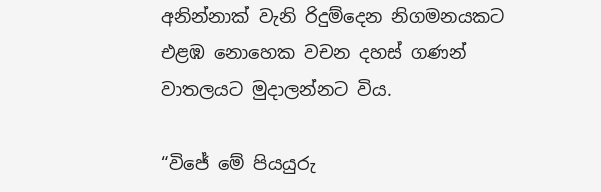අනින්නාක් වැනි රිදුම්දෙන නිගමනයකට එළඹ නොහෙක වචන දහස් ගණන් වාතලයට මුදාලන්නට විය.

“විජේ මේ පියයුරු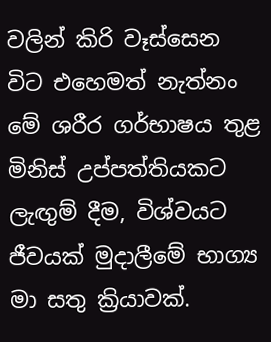වලින් කිරි වෑස්සෙන විට එහෙමත් නැත්නං මේ ශරීර ගර්භාෂය තුළ මිනිස් උප්පත්තියකට ලැඟුම් දීම, විශ්වයට ජීවයක් මුදාලීමේ භාග්‍ය මා සතු ක්‍රියාවක්.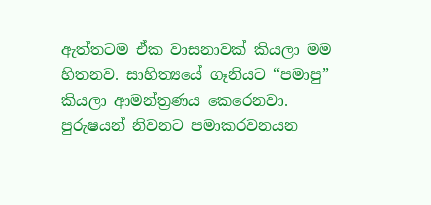ඇත්තටම ඒක වාසනාවක් කියලා මම හිතනව. සාහිත්‍යයේ ගෑනියට “පමාපු” කියලා ආමන්ත්‍රණය කෙරෙනවා.
පුරුෂයන් නිවනට පමාකරවනයන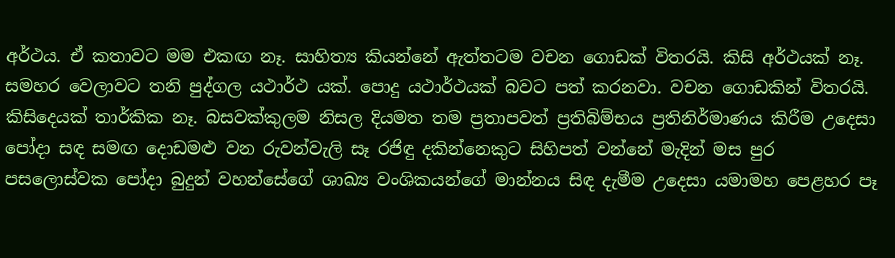අර්ථය. ඒ කතාවට මම එකඟ නෑ. සාහිත්‍ය කියන්නේ ඇත්තටම වචන ගොඩක් විතරයි. කිසි අර්ථයක් නෑ. සමහර වෙලාවට තනි පුද්ගල යථාර්ථ යක්. පොදු යථාර්ථයක් බවට පත් කරනවා. වචන ගොඩකින් විතරයි. කිසිදෙයක් තාර්කික නෑ. බසවක්කුලම නිසල දියමත තම ප්‍රතාපවත් ප්‍රතිබිම්භය ප්‍රතිනිර්මාණය කිරීම උදෙසා පෝදා සඳ සමඟ දොඩමළු වන රුවන්වැලි සෑ රජිඳු දකින්නෙකුට සිහිපත් වන්නේ මැදින් මස පුර පසලොස්වක පෝදා බුදුන් වහන්සේගේ ශාඛ්‍ය වංශිකයන්ගේ මාන්නය සිඳ දැමීම උදෙසා යමාමහ පෙළහර පෑ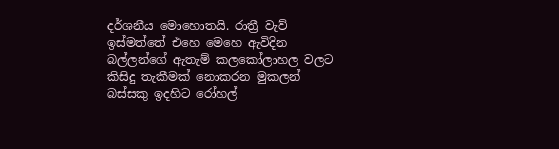දර්ශනීය මොහොතයි. රාත්‍රී වැව් ඉස්මත්තේ එහෙ මෙහෙ ඇවිදින  බල්ලන්ගේ ඇතැම් කලකෝලාහල වලට කිසිදු තැකීමක් නොකරන මුකලන් බස්සකු ඉදහිට රෝහල්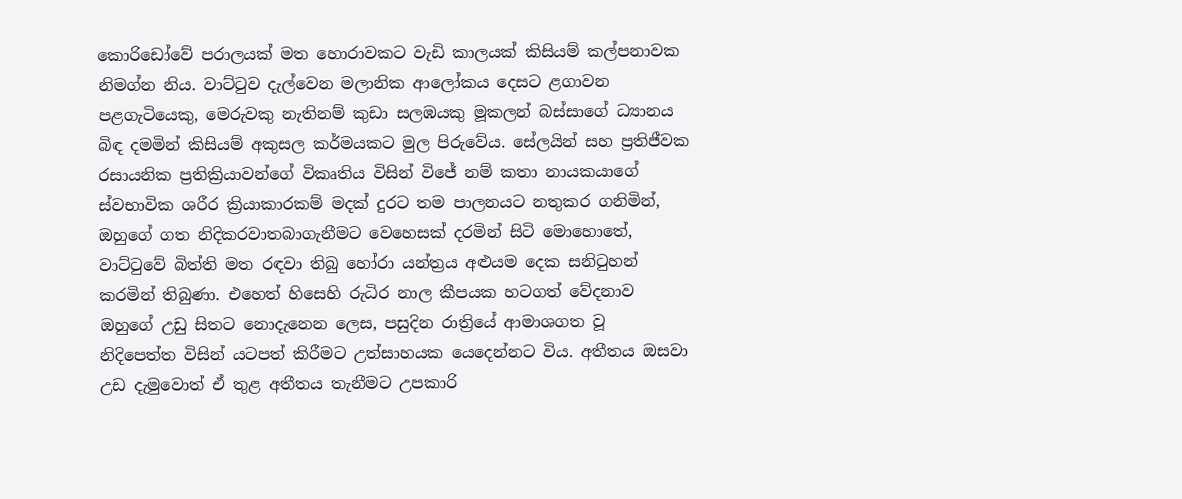කොරිඩෝවේ පරාලයක් මත හොරාවකට වැඩි කාලයක් කිසියම් කල්පනාවක නිමග්න නිය. වාට්ටුව දැල්වෙන මලානික ආලෝකය දෙසට ළගාවන පළගැටියෙකු, මෙරුවකු නැතිනම් කුඩා සලඹයකු මූකලන් බස්සාගේ ධ්‍යානය බිඳ දමමින් කිසියම් අකුසල කර්මයකට මුල පිරුවේය. සේලයින් සහ ප්‍රතිජීවක රසායනික ප්‍රතික්‍රියාවන්ගේ විකෘතිය විසින් විජේ නම් කතා නායකයාගේ ස්වභාවික ශරීර ක්‍රියාකාරකම් මදක් දුරට තම පාලනයට නතුකර ගනිමින්, ඔහුගේ ගත නිදිකරවාතබාගැනීමට වෙහෙසක් දරමින් සිටි මොහොතේ, වාට්ටුවේ බිත්ති මත රඳවා තිබු හෝරා යන්ත්‍රය අළුයම දෙක සනිටුහන් කරමින් තිබුණා. එහෙත් හිසෙහි රුධිර නාල කීපයක හටගත් වේදනාව ඔහුගේ උඩු සිතට නොදැනෙන ලෙස, පසුදින රාත්‍රියේ ආමාශගත වූ
නිදිපෙත්ත විසින් යටපත් කිරීමට උත්සාහයක යෙදෙන්නට විය. අතීතය ඔසවා උඩ දැමුවොත් ඒ තුළ අතීතය තැනීමට උපකාරි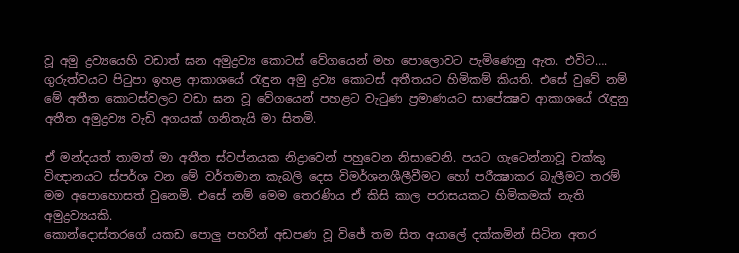වූ අමු ද්‍රව්‍යයෙහි වඩාත් ඝන අමුද්‍රව්‍ය කොටස් වේගයෙන් මහ පොලොවට පැමිණෙනු ඇත. එවිට…. ගුරුත්වයට පිටුපා ඉහළ ආකාශයේ රැඳුන අමු ද්‍රව්‍ය කොටස් අතීතයට හිමිකම් කියති. එසේ වුවේ නම් මේ අතීත කොටස්වලට වඩා ඝන වූ වේගයෙන් පහළට වැටුණ ප්‍රමාණයට සාපේක්‍ෂව ආකාශයේ රැඳුනු අතීත අමුද්‍රව්‍ය වැඩි අගයක් ගනිතැයි මා සිතමි.

ඒ මන්දයත් තාමත් මා අතීත ස්වප්නයක නිද්‍රාවෙන් පහුවෙන නිසාවෙනි. පයට ගැටෙන්නාවූ චක්කු විඥානයට ස්පර්ශ වන මේ වර්තමාන කැබලි දෙස විමර්ශනශීලීවීමට හෝ පරීක්‍ෂාකර බැලීමට තරම් මම අපොහොසත් වුනෙමි. එසේ නම් මෙම තෙරණිය ඒ කිසි කාල පරාසයකට හිමිකමක් නැති අමුද්‍රව්‍යයකි.
කොන්දොස්තරගේ යකඩ පොලු පහරින් අඩපණ වූ විජේ තම සිත අයාලේ දක්කමින් සිටින අතර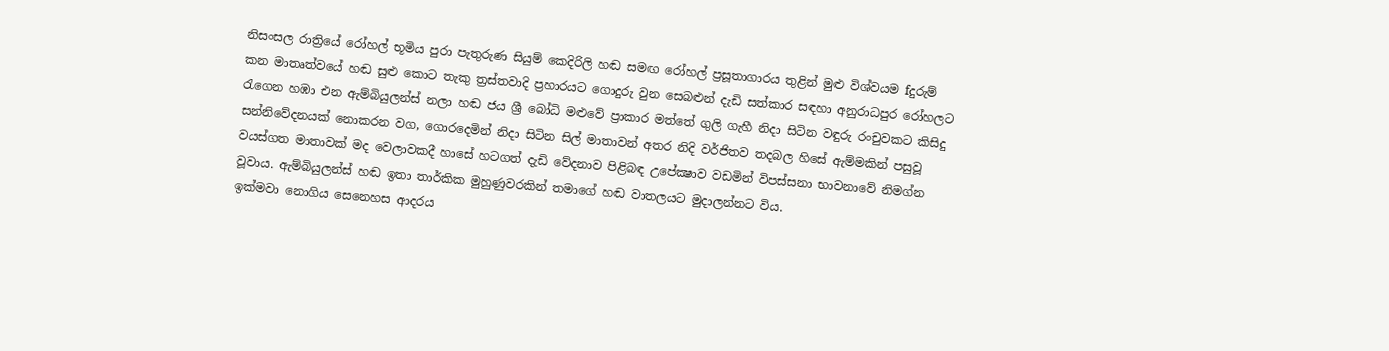නිසංසල රාත්‍රියේ රෝහල් භූමිය පුරා පැතුරුණ සියුම් කෙදිරිලි හඬ සමඟ රෝහල් ප්‍රසූතාගාරය තුළින් මුළු විශ්වයම fදුරුම් කන මාතෘත්වයේ හඬ සුළු කොට තැකු ත්‍රස්තවාදි ප්‍රහාරයට ගොදුරු වුන සෙබළුන් දැඩි සත්කාර සඳහා අනුරාධපුර රෝහලට රැගෙන හඹා එන ඇම්බියුලන්ස් නලා හඬ ජය ශ්‍රී බෝධි මළුවේ ප්‍රාකාර මත්තේ ගුලි ගැහී නිදා සිටින වඳුරු රංචුවකට කිසිදු සන්නිවේදනයක් නොකරන වග, ගොරදෙමින් නිදා සිටින සිල් මාතාවන් අතර නිදි වර්ජිතව තදබල හිසේ ඇම්මකින් පසුවූ වයස්ගත මාතාවක් මද වෙලාවකදී හාසේ හටගත් දැඩි වේදනාව පිළිබඳ උපේක්‍ෂාව වඩමින් විපස්සනා භාවනාවේ නිමග්න වූවාය. ඇම්බියුලන්ස් හඬ ඉතා තාර්කික මුහුණුවරකින් තමාගේ හඬ වාතලයට මුදාලන්නට විය.
ඉක්මවා නොගිය සෙනෙහස ආදරය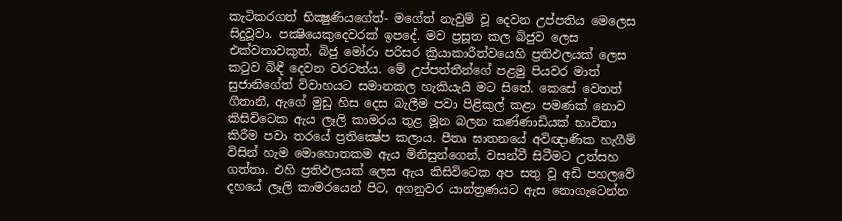කැටිකරගත් භික්‍ෂුණියගේත්- මගේත් නැවුම් වූ දෙවන උප්පතිය මෙලෙස සිදුවූවා. පක්‍ෂියෙකුදෙවරක් ඉපදේ. මව ප්‍රසූත කල බිජුව ලෙස එක්වතාවකුත්, බිජු මෝරා පරිසර ක්‍රියාකාරීත්වයෙහි ප්‍රතිඵලයක් ලෙස කටුව බිඳී දෙවන වරටත්ය. මේ උප්පත්තීන්ගේ පළමු පියවර මාත් සුජානිගේත් විවාහයට සමානකල හැකියැයි මට සිතේ. කෙසේ වෙතත් ගීතානී, ඇගේ මුඩු හිස දෙස බැලීම පවා පිළිකුල් කළා පමණක් නොව කිසිවිටෙක ඇය ලෑලි කාමරය තුළ මූන බලන කණ්ණාඩියක් භාවිතා කිරීම පවා තරයේ ප්‍රතික්‍ෂේප කලාය. පීතෘ ඝාතනයේ අවිඥාණික හැගීම් විසින් හැම මොහොතකම ඇය මිනිසුන්ගෙන්, වසන්වී සිටීමට උත්සහ ගත්තා. එහි ප්‍රතිඵලයක් ලෙස ඇය කිසිවිටෙක අප සතු වූ අඩි පහලවේ දහයේ ලෑලි කාමරයෙන් පිට, අගනුවර යාන්ත්‍රණයට ඇස නොගැටෙන්න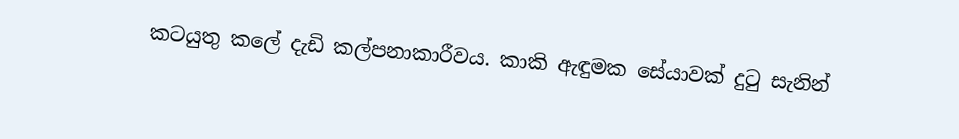කටයුතු කලේ දැඩි කල්පනාකාරීවය. කාකි ඇඳුමක සේයාවක් දුටු සැනින්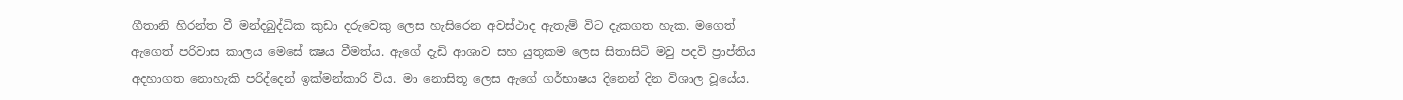ගීතානි හිරන්ත වී මන්දබුද්ධික කුඩා දරුවෙකු ලෙස හැසිරෙන අවස්ථාද ඇතැම් විට දැකගත හැක. මගෙත් ඇගෙත් පරිවාස කාලය මෙසේ ක්‍ෂය වීමත්ය. ඇගේ දැඩි ආශාව සහ යුතුකම ලෙස සිතාසිටි මවු පදවි ප්‍රාප්තිය අදහාගත නොහැකි පරිද්දෙන් ඉක්මන්කාරි විය. මා නොසිතූ ලෙස ඇගේ ගර්භාෂය දිනෙන් දින විශාල වූයේය.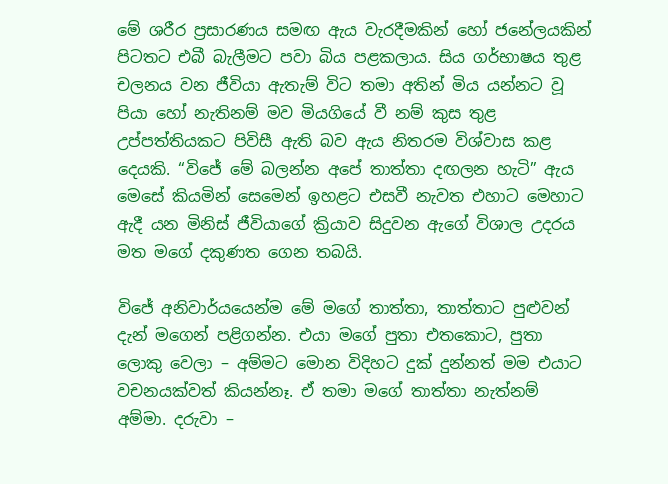මේ ශරීර ප්‍රසාරණය සමඟ ඇය වැරදීමකින් හෝ ජනේලයකින් පිටතට එබී බැලීමට පවා බිය පළකලාය. සිය ගර්භාෂය තුළ චලනය වන ජීවියා ඇතැම් විට තමා අතින් මිය යන්නට වූ පියා හෝ නැතිනම් මව මියගියේ වී නම් කුස තුළ උප්පත්තියකට පිවිසී ඇති බව ඇය නිතරම විශ්වාස කළ දෙයකි. “විජේ මේ බලන්න අපේ තාත්තා දඟලන හැටි” ඇය මෙසේ කියමින් සෙමෙන් ඉහළට එසවී නැවත එහාට මෙහාට ඇදී යන මිනිස් ජීවියාගේ ක්‍රියාව සිදුවන ඇගේ විශාල උදරය මත මගේ දකුණත ගෙන තබයි.

විජේ අනිවාර්යයෙන්ම මේ මගේ තාත්තා, තාත්තාට පුළුවන් දැන් මගෙන් පළිගන්න. එයා මගේ පුතා එතකොට, පුතා ලොකු වෙලා – අම්මට මොන විදිහට දුක් දුන්නත් මම එයාට වචනයක්වත් කියන්නෑ. ඒ තමා මගේ තාත්තා නැත්නම් අම්මා. දරුවා –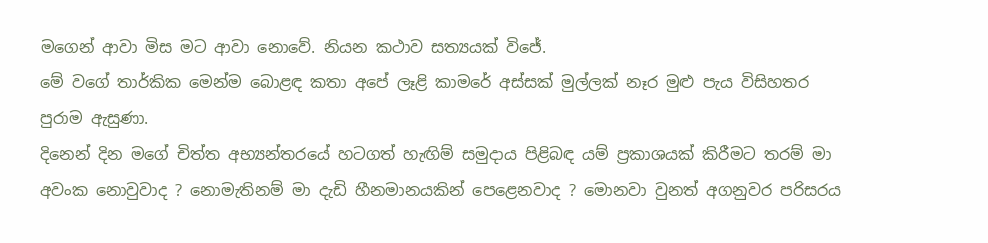මගෙන් ආවා මිස මට ආවා නොවේ. නියන කථාව සත්‍යයක් විජේ.
මේ වගේ තාර්කික මෙන්ම බොළඳ කතා අපේ ලෑළි කාමරේ අස්සක් මුල්ලක් නෑර මුළු පැය විසිහතර පුරාම ඇසුණා.
දිනෙන් දින මගේ චිත්ත අභ්‍යන්තරයේ හටගත් හැඟිම් සමුදාය පිළිබඳ යම් ප්‍රකාශයක් කිරීමට තරම් මා අවංක නොවුවාද ? නොමැතිනම් මා දැඩි හීනමානයකින් පෙළෙනවාද ? මොනවා වුනත් අගනුවර පරිසරය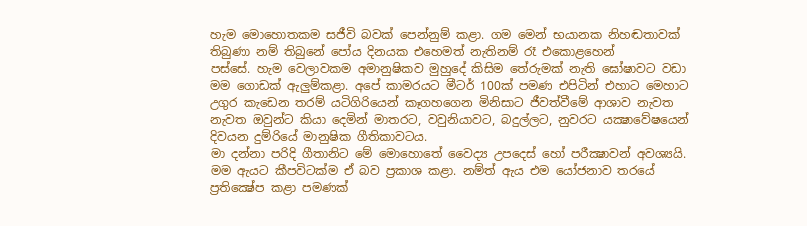හැම මොහොතකම සජීවි බවක් පෙන්නුම් කළා. ගම මෙන් භයානක නිහඬතාවක් තිබුණා නම් තිබුනේ පෝය දිනයක එහෙමත් නැතිනම් රෑ එකොළහෙන්
පස්සේ. හැම වෙලාවකම අමානුෂිකව මුහුදේ කිසිම තේරුමක් නැති ඝෝෂාවට වඩා මම ගොඩක් ඇලුම්කළා. අපේ කාමරයට මීටර් 100ක් පමණ එපිටින් එහාට මෙහාට උගුර කැඩෙන තරම් යටිගිරියෙන් කෑගහගෙන මිනිසාට ජීවත්වීමේ ආශාව නැවත නැවත ඔවුන්ට කියා දෙමින් මාතරට, වවුනියාවට, බදුල්ලට, නුවරට යක්‍ෂාවේෂයෙන් දිවයන දුම්රියේ මානුෂික ගීතිකාවටය.
මා දන්නා පරිදි ගීතානිට මේ මොහොතේ වෛද්‍ය උපදෙස් හෝ පරීක්‍ෂාවන් අවශ්‍යයි. මම ඇයට කීපවිටක්ම ඒ බව ප්‍රකාශ කළා. නම්ත් ඇය එම යෝජනාව තරයේ ප්‍රතික්‍ෂේප කළා පමණක්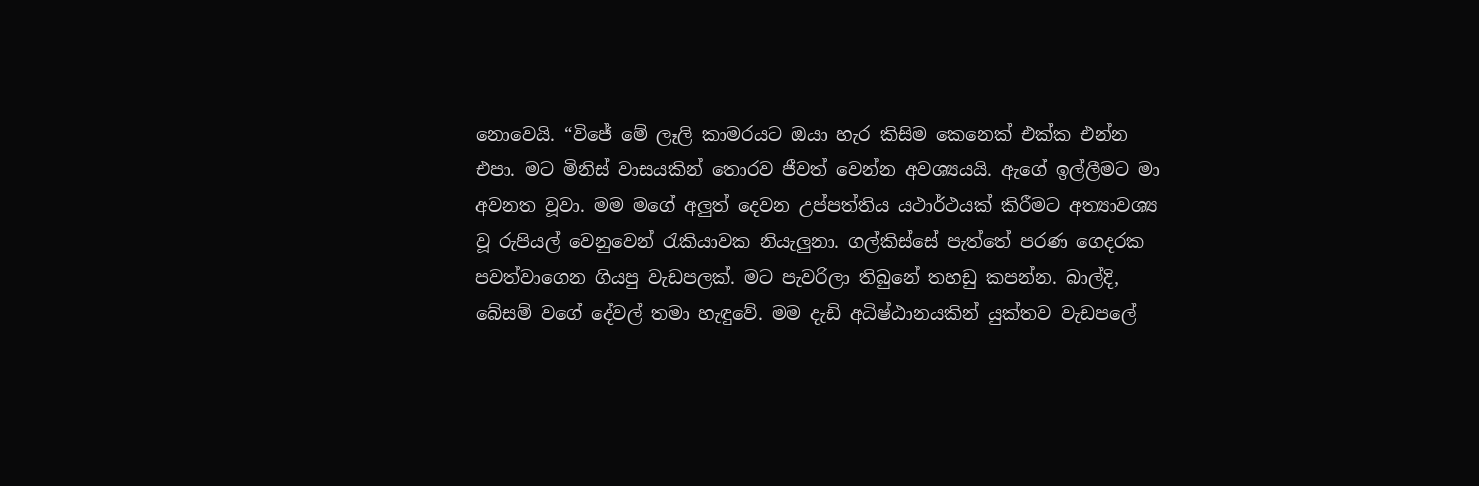නොවෙයි. “විජේ මේ ලෑලි කාමරයට ඔයා හැර කිසිම කෙනෙක් එක්ක එන්න එපා. මට මිනිස් වාසයකින් තොරව ජීවත් වෙන්න අවශ්‍යයයි. ඇගේ ඉල්ලීමට මා අවනත වූවා. මම මගේ අලුත් දෙවන උප්පත්තිය යථාර්ථයක් කිරීමට අත්‍යාවශ්‍ය වූ රුපියල් වෙනුවෙන් රැකියාවක නියැලුනා. ගල්කිස්සේ පැත්තේ පරණ ගෙදරක පවත්වාගෙන ගියපු වැඩපලක්. මට පැවරිලා තිබුනේ තහඩු කපන්න. බාල්දි, බේසම් වගේ දේවල් තමා හැඳුවේ. මම දැඩි අධිෂ්ඨානයකින් යුක්තව වැඩපලේ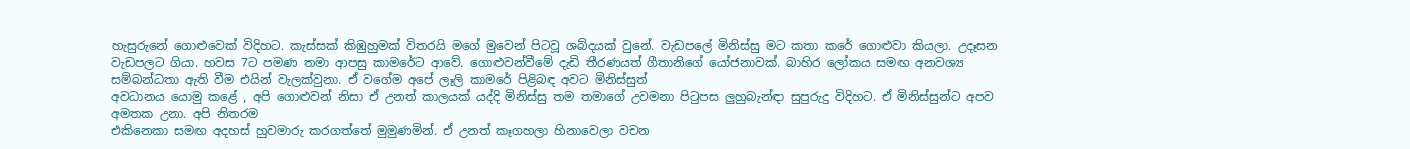හැසුරුනේ ගොළුවෙක් විදිහට. කැස්සක් කිඹුහුමක් විතරයි මගේ මුවෙන් පිටවූ ශබ්දයක් වුනේ. වැඩපලේ මිනිස්සු මට කතා කරේ ගොළුවා කියලා. උදෑසන වැඩපලට ගියා. හවස 7ට පමණ තමා ආපසු කාමරේට ආවේ. ගොළුවන්වීමේ දැඩි තීරණයත් ගීතානිගේ යෝජනාවක්. බාහිර ලෝකය සමඟ අනවශ්‍ය සම්බන්ධතා ඇති වීම එයින් වැලක්වුනා. ඒ වගේම අපේ ලෑලි කාමරේ පිළිබඳ අවට මිනිස්සුත්
අවධානය යොමු කළේ , අපි ගොළුවන් නිසා ඒ උනත් කාලයක් යද්දි මිනිස්සු තම තමාගේ උවමනා පිටුපස ලුහුබැන්ඳා සුපුරුදු විදිහට. ඒ මිනිස්සුන්ට අපව අමතක උනා. අපි නිතරම
එකිනෙකා සමඟ අදහස් හුවමාරු කරගත්තේ මුමුණමින්. ඒ උනත් කෑගහලා හිනාවෙලා වචන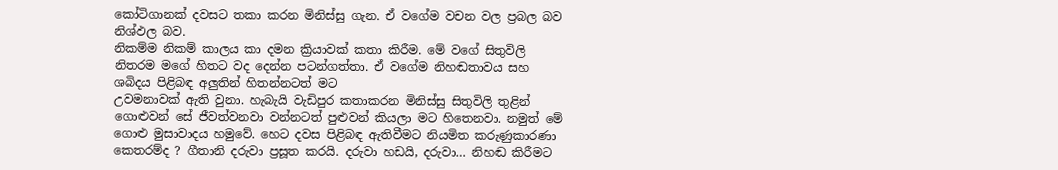කෝටිගානක් දවසට තකා කරන මිනිස්සු ගැන. ඒ වගේම වචන වල ප්‍රබල බව නිශ්ඵල බව.
නිකම්ම නිකම් කාලය කා දමන ක්‍රියාවක් කතා කිරීම. මේ වගේ සිතුවිලි නිතරම මගේ හිතට වද දෙන්න පටන්ගත්තා. ඒ වගේම නිහඬතාවය සහ ශබිදය පිළිබඳ අලුතින් හිතන්නටත් මට
උවමනාවක් ඇති වුනා. හැබැයි වැඩිපුර කතාකරන මිනිස්සු සිතුවිලි තුළින් ගොළුවන් සේ ජීවත්වනවා වන්නටත් පුළුවන් කියලා මට හිතෙනවා. නමුත් මේ ගොළු මුසාවාදය හමුවේ. හෙට දවස පිළිබඳ ඇතිවීමට නියමිත කරුණුකාරණා කෙතරම්ද ? ගීතානි දරුවා ප්‍රසූත කරයි. දරුවා හඩයි, දරුවා… නිහඬ කිරීමට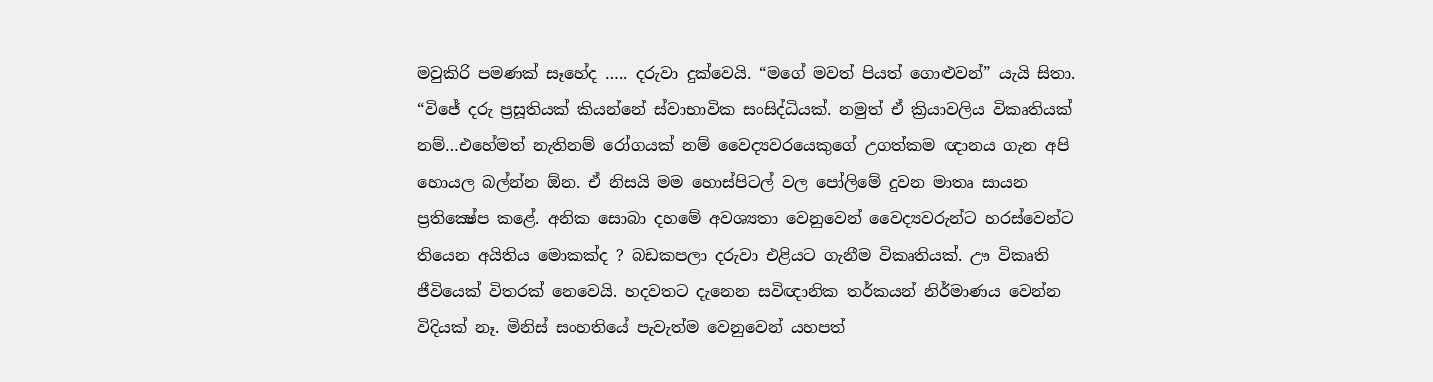මවුකිරි පමණක් සෑහේද ….. දරුවා දුක්වෙයි. “මගේ මවත් පියත් ගොළුවන්” යැයි සිතා.
“විජේ දරු ප්‍රසූතියක් කියන්නේ ස්වාභාවික සංසිද්ධියක්. නමුත් ඒ ක්‍රියාවලිය විකෘතියක් නම්…එහේමත් නැතිනම් රෝගයක් නම් වෛද්‍යවරයෙකුගේ උගත්කම ඥානය ගැන අපි හොයල බල්න්න ඕන. ඒ නිසයි මම හොස්පිටල් වල පෝලිමේ දුවන මාතෘ සායන ප්‍රතික්‍ෂේප කළේ. අනික සොබා දහමේ අවශ්‍යතා වෙනුවෙන් වෛද්‍යවරුන්ට හරස්වෙන්ට තියෙන අයිතිය මොකක්ද ? බඩකපලා දරුවා එළියට ගැනීම විකෘතියක්. ඌ විකෘති ජීවියෙක් විතරක් නෙවෙයි. හදවතට දැනෙන සවිඥානික තර්කයන් නිර්මාණය වෙන්න විදියක් නෑ. මිනිස් සංහතියේ පැවැත්ම වෙනුවෙන් යහපත්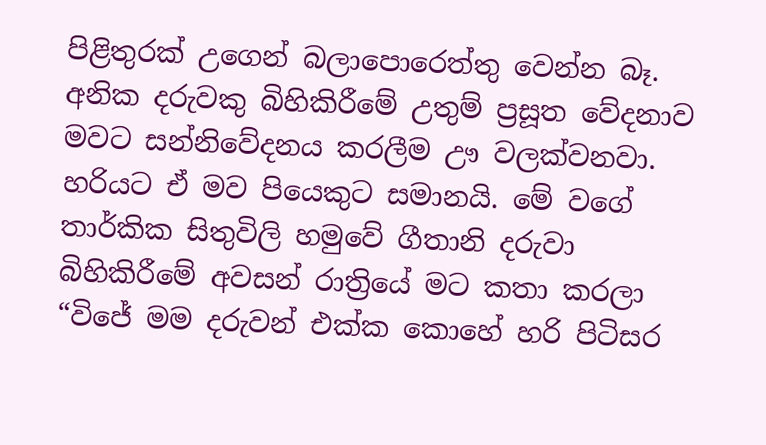පිළිතුරක් උගෙන් බලාපොරෙත්තු වෙන්න බෑ. අනික දරුවකු බිහිකිරීමේ උතුම් ප්‍රසූත වේදනාව මවට සන්නිවේදනය කරලීම ඌ වලක්වනවා. හරියට ඒ මව පියෙකුට සමානයි. මේ වගේ තාර්කික සිතුවිලි හමුවේ ගීතානි දරුවා බිහිකිරීමේ අවසන් රාත්‍රියේ මට කතා කරලා
“විජේ මම දරුවන් එක්ක කොහේ හරි පිටිසර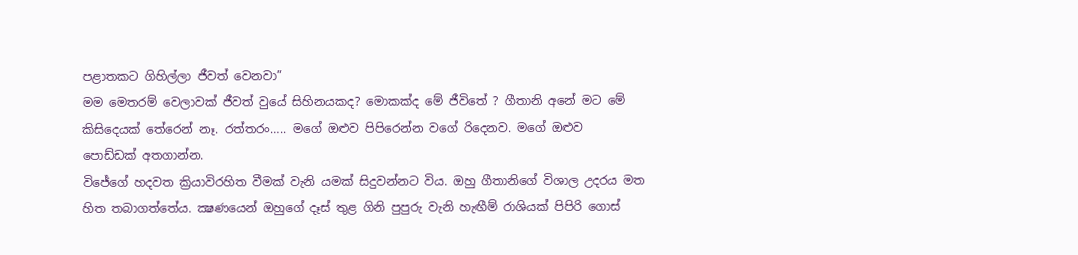පළාතකට ගිහිල්ලා ජීවත් වෙනවා”
මම මෙතරම් වෙලාවක් ජීවත් වුයේ සිහිනයකද? මොකක්ද මේ ජීවිතේ ? ගීතානි අනේ මට මේ කිසිදෙයක් තේරෙන් නෑ. රත්තරං….. මගේ ඔළුව පිපිරෙන්න වගේ රිදෙනව. මගේ ඔළුව
පොඩ්ඩක් අතගාන්න.
විජේගේ හදවත ක්‍රියාවිරහිත වීමක් වැනි යමක් සිදුවන්නට විය. ඔහු ගීතානිගේ විශාල උදරය මත හිත තබාගත්තේය. ක්‍ෂණයෙන් ඔහුගේ දෑස් තුළ ගිනි පුපුරු වැනි හැඟීම් රාශියක් පිපිරි ගොස්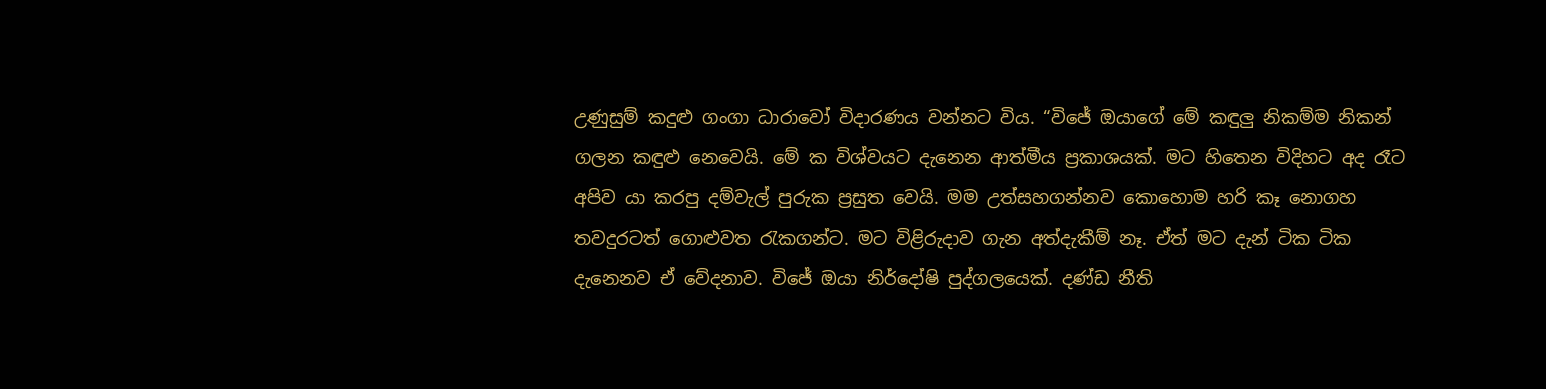උණුසුම් කදුළු ගංගා ධාරාවෝ විදාරණය වන්නට විය. “විජේ ඔයාගේ මේ කඳුලු නිකම්ම නිකන් ගලන කඳුළු නෙවෙයි. මේ ක විශ්වයට දැනෙන ආත්මීය ප්‍රකාශයක්. මට හිතෙන විදිහට අද රෑට අපිව යා කරපු දම්වැල් පුරුක ප්‍රසුත වෙයි. මම උත්සහගන්නව කොහොම හරි කෑ නොගහ තවදුරටත් ගොළුවත රැකගන්ට. මට විළිරුදාව ගැන අත්දැකීම් නෑ. ඒත් මට දැන් ටික ටික දැනෙනව ඒ වේදනාව. විජේ ඔයා නිර්දෝෂි පුද්ගලයෙක්. දණ්ඩ නීති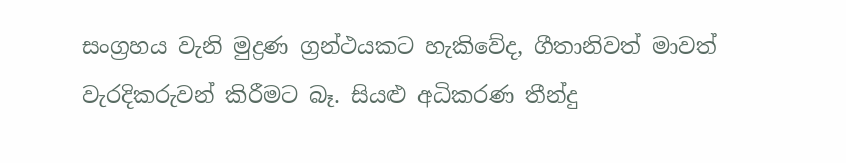සංග්‍රහය වැනි මුද්‍රණ ග්‍රන්ථයකට හැකිවේද, ගීතානිවත් මාවත් වැරදිකරුවන් කිරීමට බෑ. සියළු අධිකරණ තීන්දු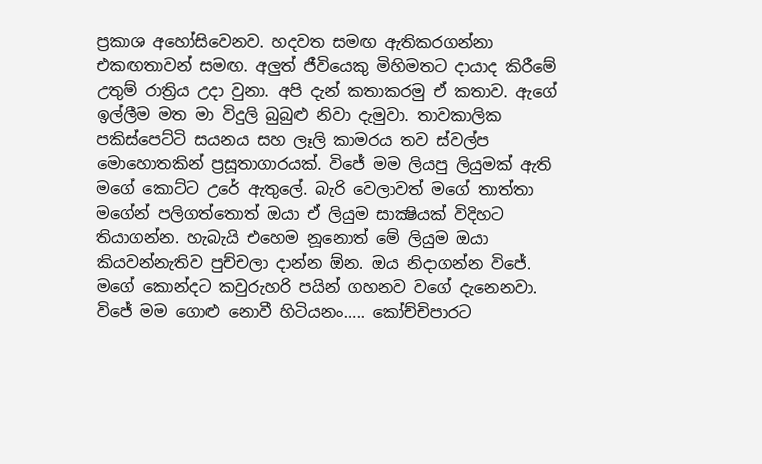ප්‍රකාශ අහෝසිවෙනව. හදවත සමඟ ඇතිකරගන්නා එකඟතාවන් සමඟ. අලුත් ජීවියෙකු මිහිමතට දායාද කිරීමේ උතුම් රාත්‍රිය උදා වුනා. අපි දැන් කතාකරමු ඒ කතාව. ඇගේ ඉල්ලීම මත මා විදුලි බුබුළු නිවා දැමුවා. තාවකාලික පකිස්පෙට්ටි සයනය සහ ලෑලි කාමරය තව ස්වල්ප මොහොතකින් ප්‍රසූතාගාරයක්. විජේ මම ලියපු ලියුමක් ඇති මගේ කොට්ට උරේ ඇතුලේ. බැරි වෙලාවත් මගේ තාත්තා මගේන් පලිගත්තොත් ඔයා ඒ ලියුම සාක්‍ෂියක් විදිහට තියාගන්න. හැබැයි එහෙම නූනොත් මේ ලියුම ඔයා කියවන්නැතිව පුච්චලා දාන්න ඕන. ඔය නිදාගන්න විජේ. මගේ කොන්දට කවුරුහරි පයින් ගහනව වගේ දැනෙනවා. විජේ මම ගොළු නොවී හිටියනං….. කෝච්චිපාරට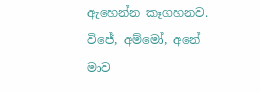ඇහෙන්න කෑගහනව. විජේ, අම්මෝ, අනේ මාව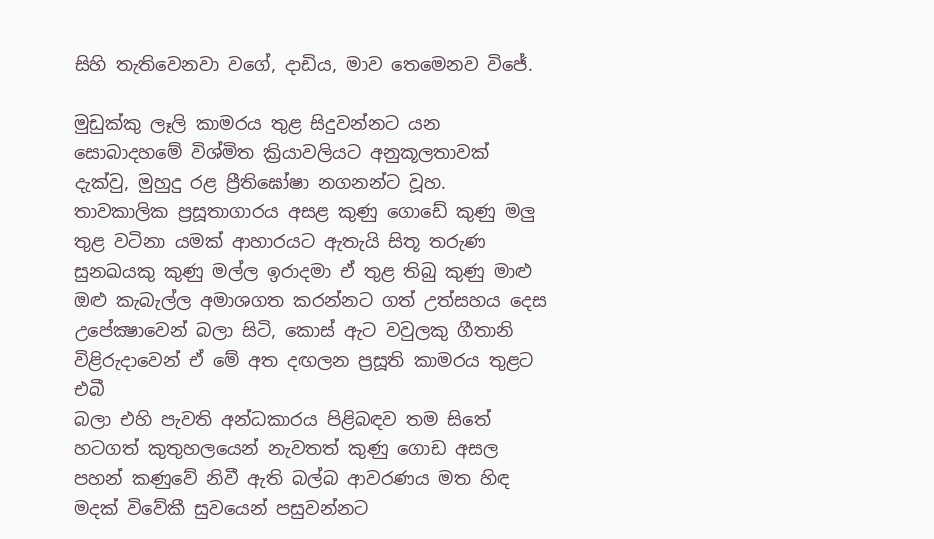සිහි තැතිවෙනවා වගේ, දාඩිය, මාව තෙමෙනව විජේ.

මුඩුක්කු ලෑලි කාමරය තුළ සිදුවන්නට යන සොබාදහමේ විශ්මිත ක්‍රියාවලියට අනුකූලතාවක් දැක්වු, මුහුදු රළ ප්‍රීතිඝෝෂා නගනන්ට වූහ. තාවකාලික ප්‍රසූතාගාරය අසළ කුණු ගොඩේ කුණු මලු තුළ වටිනා යමක් ආහාරයට ඇතැයි සිතූ තරුණ සුනඛයකු කුණු මල්ල ඉරාදමා ඒ තුළ තිබු කුණු මාළු ඔළු කැබැල්ල අමාශගත කරන්නට ගත් උත්සහය දෙස උපේක්‍ෂාවෙන් බලා සිටි, කොස් ඇට වවුලකු ගීතානි විළිරුදාවෙන් ඒ මේ අත දඟලන ප්‍රසූති කාමරය තුළට එබී
බලා එහි පැවති අන්ධකාරය පිළිබඳව තම සිතේ හටගත් කුතුහලයෙන් නැවතත් කුණු ගොඩ අසල පහන් කණුවේ නිවී ඇති බල්බ ආවරණය මත හිඳ මදක් විවේකී සුවයෙන් පසුවන්නට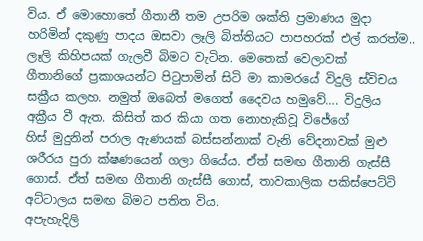විය. ඒ මොහොතේ ගීතානී තම උපරිම ශක්ති ප්‍රමාණය මුදා හරිමින් දකුණු පාදය ඔසවා ලෑලි බිත්තියට පාපහරක් එල් කරත්ම.. ලෑලි කිහිපයක් ගැලවී බිමට වැටින. මෙතෙක් වෙලාවක්
ගීතානිගේ ප්‍රකාශයන්ට පිටුපාමින් සිටි මා කාමරයේ විදුලි ස්විචය සක්‍රීය කලහ. නමුත් ඔබෙත් මගෙත් දෛවය හමුවේ…. විදුලිය අක්‍රීය වී ඇත. කිසිත් කර කියා ගත නොහැකිවූ විජේගේ
හිස් මුදුනින් පරාල ඇණයක් බස්සන්නාක් වැනි වේදනාවක් මුළු ශරීරය පුරා ක්ෂණයෙන් ගලා ගියේය. ඒත් සමඟ ගීතානි ගැස්සී ගොස්. ඒත් සමඟ ගීතානි ගැස්සී ගොස්, තාවකාලික පකිස්පෙට්ටි අට්ටාලය සමඟ බිමට පතිත විය.
අපැහැදිලි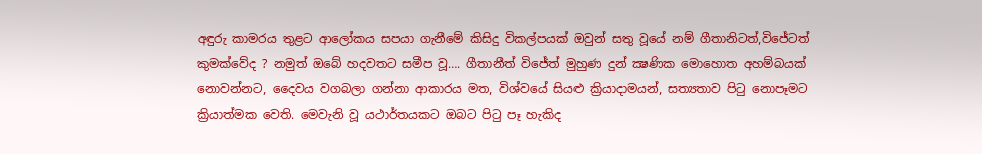අඳුරු කාමරය තුළට ආලෝකය සපයා ගැනීමේ කිසිදු විකල්පයක් ඔවුන් සතු වූයේ නම් ගීතානිටත්,විජේටත් කුමක්වේද ? නමුත් ඔබේ හදවතට සමීප වූ…. ගීතානීත් විජේත් මුහුණ දුන් ක්‍ෂණික මොහොත අහම්බයක් නොවන්නට, දෛවය වගබලා ගන්නා ආකාරය මත, විශ්වයේ සියළු ක්‍රියාදාමයන්, සත්‍යතාව පිටු නොපෑමට ක්‍රියාත්මක වෙති. මෙවැනි වූ යථාර්තයකට ඔබට පිටු පෑ හැකිද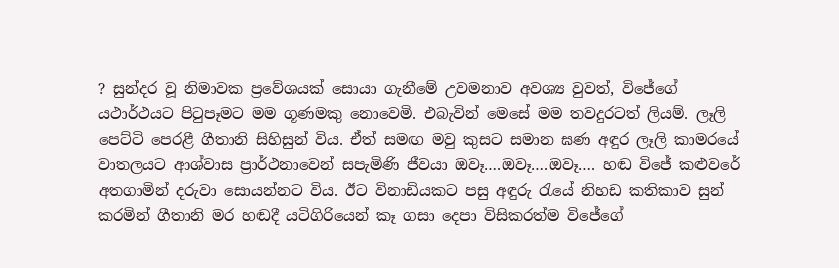? සුන්දර වූ නිමාවක ප්‍රවේශයක් සොයා ගැනීමේ උවමනාව අවශ්‍ය වුවත්, විජේගේ යථාර්ථයට පිටුපෑමට මම ගූණමකු නොවෙමි. එබැවින් මෙසේ මම තවදුරටත් ලියම්. ලෑලි පෙට්ටි පෙරළී ගීතානි සිහිසුන් විය. ඒත් සමඟ මවු කුසට සමාන ඝණ අඳුර ලෑලි කාමරයේ වාතලයට ආශ්වාස ප්‍රාර්ථනාවෙන් සපැමිණි ජීවයා ඔවෑ….ඔවෑ….ඔවෑ…. හඬ විජේ කළුවරේ අතගාමින් දරුවා සොයන්නට විය. ඊට විනාඩියකට පසු අඳුරු රැයේ නිහඩ කතිකාව සුන් කරමින් ගීතානි මර හඬදී යටිගිරියෙන් කෑ ගසා දෙපා විසිකරත්ම විජේගේ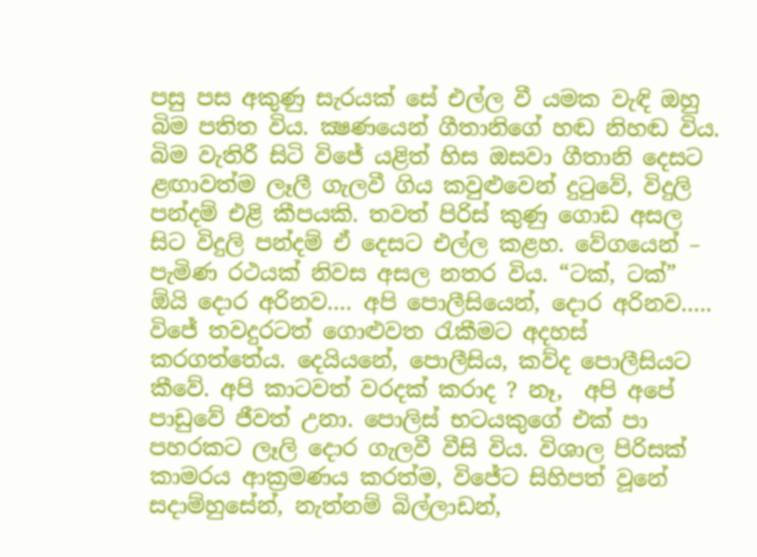පසු පස අකුණු සැරයක් සේ එල්ල වී යමක වැඳි ඔහු බිම පතිත විය. ක්‍ෂණයෙන් ගීතානිගේ හඬ නිහඬ විය. බිම වැතිරී සිටි විජේ යළිත් හිස ඔසවා ගීතානි දෙසට ළඟාවත්ම ලෑලී ගැලවී ගිය කවුළුවෙන් දුටුවේ, විදුලි පන්දම් එළි කීපයකි. තවත් පිරිස් කුණු ගොඩ අසල සිට විදුලි පන්දම් ඒ දෙසට එල්ල කළහ. වේගයෙන් – පැමිණ රථයක් නිවස අසල නතර විය. “ටක්, ටක්” ඕයි දොර අරිනව…. අපි පොලීසියෙන්, දොර අරිනව….. විජේ තවදුරටත් ගොළුවත රැකීමට අදහස් කරගත්තේය. දෙයියනේ, පොලීසිය, කව්ද පොලීසියට කීවේ. අපි කාටවත් වරදක් කරාද ? නෑ,  අපි අපේ පාඩුවේ ජීවත් උනා. පොලිස් භටයකුගේ එක් පා පහරකට ලෑලි දොර ගැලවී වීසි විය. විශාල පිරිසක් කාමරය ආක්‍රමණය කරත්ම, විජේට සිහිපත් වූනේ සදාම්හුසේන්, නැත්නම් බිල්ලාඩන්,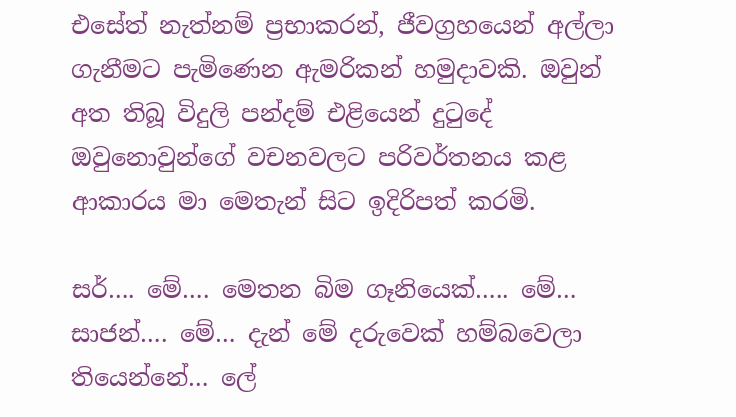එසේත් නැත්නම් ප්‍රභාකරන්, ජීවග්‍රහයෙන් අල්ලා ගැනීමට පැමිණෙන ඇමරිකන් හමුදාවකි. ඔවුන් අත තිබූ විදුලි පන්දම් එළියෙන් දුටුදේ ඔවුනොවුන්ගේ වචනවලට පරිවර්තනය කළ ආකාරය මා මෙතැන් සිට ඉදිරිපත් කරමි.

සර්…. මේ…. මෙතන බිම ගෑනියෙක්….. මේ… සාජන්…. මේ… දැන් මේ දරුවෙක් හම්බවෙලා තියෙන්නේ… ලේ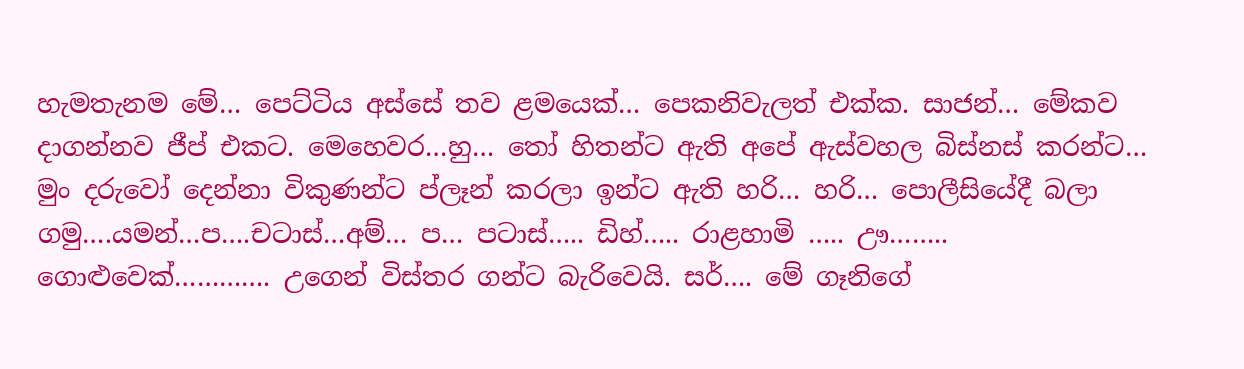හැමතැනම මේ… පෙට්ටිය අස්සේ තව ළමයෙක්… පෙකනිවැලත් එක්ක. සාජන්… මේකව දාගන්නව ජීප් එකට. මෙහෙවර…හු… තෝ හිතන්ට ඇති අපේ ඇස්වහල බිස්නස් කරන්ට… මුං දරුවෝ දෙන්නා විකුණන්ට ප්ලෑන් කරලා ඉන්ට ඇති හරි… හරි… පොලීසියේදී බලා ගමු….යමන්…ප….චටාස්…අම්… ප… පටාස්….. ඩිහ්….. රාළහාමි ….. ඌ…….. ගොළුවෙක්…………. උගෙන් විස්තර ගන්ට බැරිවෙයි. සර්…. මේ ගෑනිගේ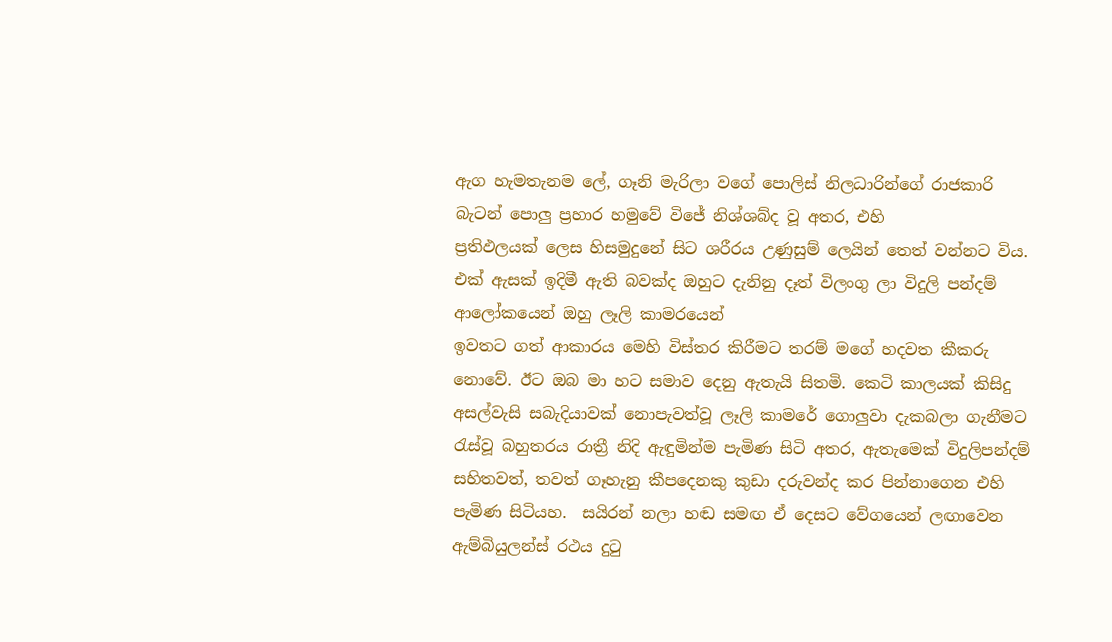ඇග හැමතැනම ලේ, ගෑනි මැරිලා වගේ පොලිස් නිලධාරින්ගේ රාජකාරි බැටන් පොලු ප්‍රහාර හමුවේ විජේ නිශ්ශබ්ද වූ අතර, එහි
ප්‍රතිඵලයක් ලෙස හිසමුදුනේ සිට ශරීරය උණුසුම් ලෙයින් තෙත් වන්නට විය. එක් ඇසක් ඉදිමී ඇති බවක්ද ඔහුට දැනිනු දෑත් විලංගු ලා විදුලි පන්දම් ආලෝකයෙන් ඔහු ලෑලි කාමරයෙන්
ඉවතට ගත් ආකාරය මෙහි විස්තර කිරීමට තරම් මගේ හදවත කීකරු නොවේ. ඊට ඔබ මා හට සමාව දෙනු ඇතැයි සිතමි. කෙටි කාලයක් කිසිදු අසල්වැසි සබැදියාවක් නොපැවත්වූ ලෑලි කාමරේ ගොලුවා දැකබලා ගැනීමට රැස්වූ බහුතරය රාත්‍රී නිදි ඇඳුමින්ම පැමිණ සිටි අතර, ඇතැමෙක් විදුලිපන්දම් සහිතවත්, තවත් ගෑහැනු කීපදෙනකු කුඩා දරුවන්ද කර පින්නාගෙන එහි පැමිණ සිටියහ.  සයිරන් නලා හඬ සමඟ ඒ දෙසට වේගයෙන් ලඟාවෙන ඇම්බියුලන්ස් රථය දුටු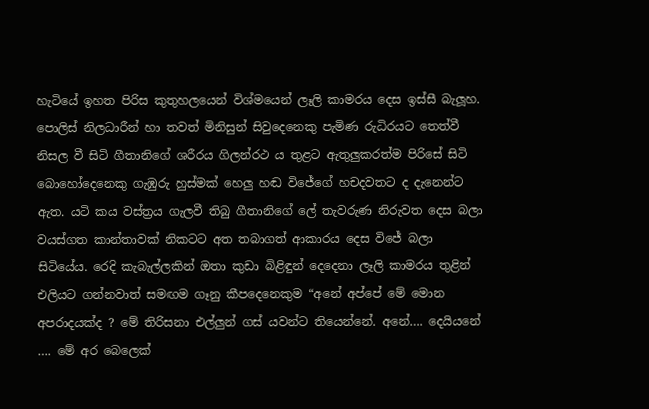හැටියේ ඉහත පිරිස කුතුහලයෙන් විශ්මයෙන් ලෑලි කාමරය දෙස ඉස්සී බැලූහ. පොලිස් නිලධාරීන් හා තවත් මිනිසුන් සිවුදෙනෙකු පැමිණ රුධිරයට තෙත්වී නිසල වී සිටි ගීතානිගේ ශරීරය ගිලන්රථ ය තුළට ඇතුලුකරත්ම පිරිසේ සිටි බොහෝදෙනෙකු ගැඹුරු හුස්මක් හෙලු හඬ විජේගේ හචදවතට ද දැනෙන්ට ඇත. යටි කය වස්ත්‍රය ගැලවී තිබු ගීතානිගේ ලේ තැවරුණ නිරුවත දෙස බලා වයස්ගත කාන්තාවක් නිකටට අත තබාගත් ආකාරය දෙස විජේ බලා සිටියේය. රෙදි කැබැල්ලකින් ඔතා කුඩා බිළිඳුන් දෙදෙනා ලෑලි කාමරය තුළින් එලියට ගන්නවාත් සමඟම ගෑනු කීපදෙනෙකුම “අනේ අප්පේ මේ මොන අපරාදයක්ද ? මේ තිරිසනා එල්ලුන් ගස් යවන්ට තියෙන්නේ. අනේ…. දෙයියනේ …. මේ අර බෙලෙක්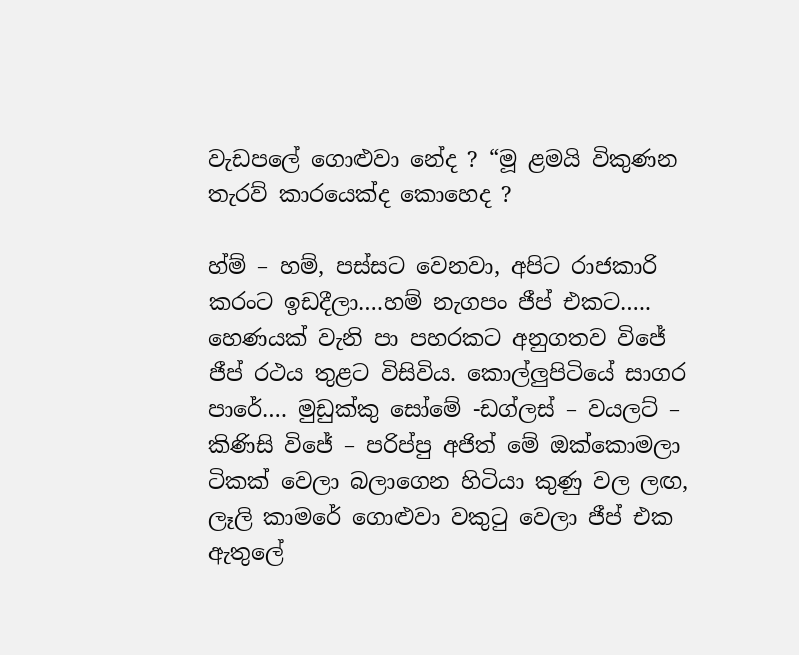වැඩපලේ ගොළුවා නේද ? “මූ ළමයි විකුණන තැරව් කාරයෙක්ද කොහෙද ?

හ්ම් – හම්, පස්සට වෙනවා, අපිට රාජකාරි කරංට ඉඩදීලා….හම් නැගපං ජීප් එකට….. හෙණයක් වැනි පා පහරකට අනුගතව විජේ ජීප් රථය තුළට විසිවිය. කොල්ලුපිටියේ සාගර පාරේ…. මුඩුක්කු සෝමේ -ඩග්ලස් – වයලට් – කිණිසි විජේ – පරිප්පු අජිත් මේ ඔක්කොමලා ටිකක් වෙලා බලාගෙන හිටියා කුණු වල ලඟ, ලෑලි කාමරේ ගොළුවා වකුටු වෙලා ජීප් එක ඇතුලේ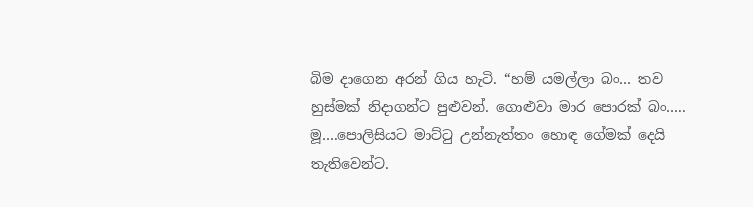බිම දාගෙන අරන් ගිය හැටි. “හම් යමල්ලා බං… තව හුස්මක් නිදාගන්ට පුළුවන්. ගොළුවා මාර පොරක් බං….. මූ….පොලිසියට මාට්ටු උන්නැත්තං හොඳ ගේමක් දෙයි තැතිවෙන්ට.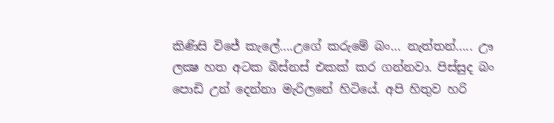කිණිසි විජේ කැලේ….උගේ කරුමේ බං… නැත්තන්….. ඌ ලක්‍ෂ හත අටක බිස්නස් එකක් කර ගන්නවා. පිස්සුද බං පොඩි උන් දෙන්නා මැරිලනේ හිටියේ. අපි හිතුව හරි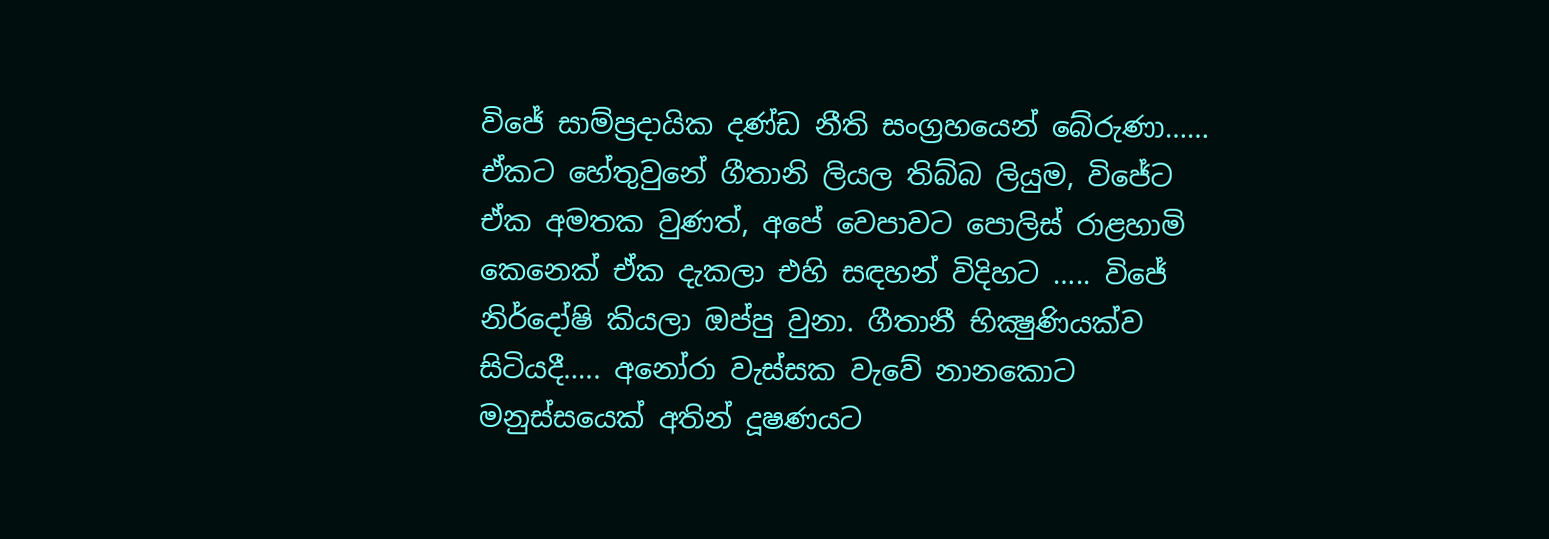විජේ සාම්ප්‍රදායික දණ්ඩ නීති සංග්‍රහයෙන් බේරුණා…… ඒකට හේතුවුනේ ගීතානි ලියල තිබ්බ ලියුම, විජේට ඒක අමතක වුණත්, අපේ වෙපාවට පොලිස් රාළහාමි කෙනෙක් ඒක දැකලා එහි සඳහන් විදිහට ….. විජේ නිර්දෝෂි කියලා ඔප්පු වුනා. ගීතානී භික්‍ෂුණියක්ව සිටියදී….. අනෝරා වැස්සක වැවේ නානකොට මනුස්සයෙක් අතින් දූෂණයට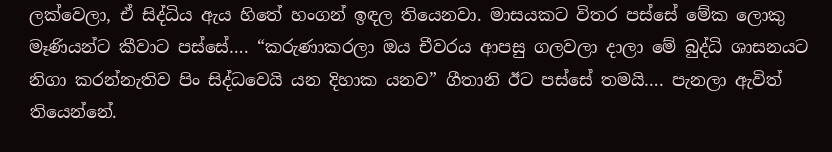ලක්වෙලා, ඒ සිද්ධිය ඇය හිතේ හංගන් ඉඳල තියෙනවා. මාසයකට විතර පස්සේ මේක ලොකු මෑණියන්ට කීවාට පස්සේ…. “කරුණාකරලා ඔය චීවරය ආපසු ගලවලා දාලා මේ බුද්ධි ශාසනයට නිගා කරන්නැතිව පිං සිද්ධවෙයි යන දිහාක යනව” ගීතානි ඊට පස්සේ තමයි…. පැනලා ඇවිත් තියෙන්නේ.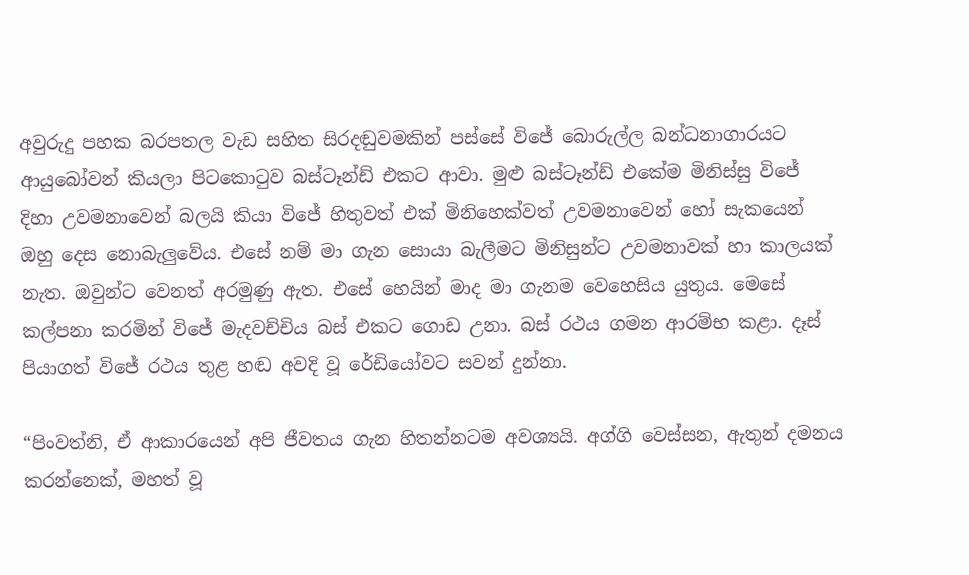අවුරුදු පහක බරපතල වැඩ සහිත සිරදඬුවමකින් පස්සේ විජේ බොරුල්ල බන්ධනාගාරයට ආයුබෝවන් කියලා පිටකොටුව බස්ටෑන්ඩ් එකට ආවා. මුළු බස්ටෑන්ඩ් එකේම මිනිස්සු විජේ
දිහා උවමනාවෙන් බලයි කියා විජේ හිතුවත් එක් මිනිහෙක්වත් උවමනාවෙන් හෝ සැකයෙන් ඔහු දෙස නොබැලුවේය. එසේ නම් මා ගැන සොයා බැලීමට මිනිසුන්ට උවමනාවක් හා කාලයක් නැත. ඔවුන්ට වෙනත් අරමුණු ඇත. එසේ හෙයින් මාද මා ගැනම වෙහෙසිය යුතුය. මෙසේ කල්පනා කරමින් විජේ මැදවච්චිය බස් එකට ගොඩ උනා. බස් රථය ගමන ආරම්භ කළා. දෑස් පියාගත් විජේ රථය තුළ හඬ අවදි වූ රේඩියෝවට සවන් දුන්නා.

“පිංවත්නි, ඒ ආකාරයෙන් අපි ජීවතය ගැන හිතන්නටම අවශ්‍යයි. අග්ගි වෙස්සන, ඇතුන් දමනය කරන්නෙක්, මහත් වූ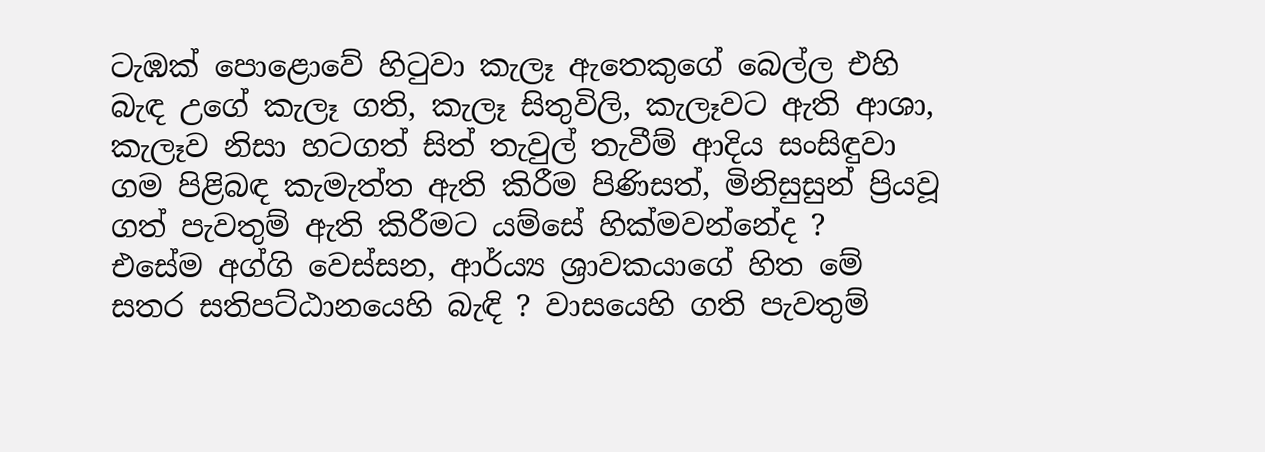ටැඹක් පොළොවේ හිටුවා කැලෑ ඇතෙකුගේ බෙල්ල එහි බැඳ උගේ කැලෑ ගති, කැලෑ සිතුවිලි, කැලෑවට ඇති ආශා, කැලෑව නිසා හටගත් සිත් තැවුල් තැවීම් ආදිය සංසිඳුවා ගම පිළිබඳ කැමැත්ත ඇති කිරීම පිණිසත්, මිනිසුසුන් ප්‍රියවූ ගත් පැවතුම් ඇති කිරීමට යම්සේ හික්මවන්නේද ?
එසේම අග්ගි වෙස්සන, ආර්ය්‍ය ශ්‍රාවකයාගේ හිත මේ සතර සතිපට්ඨානයෙහි බැඳි ? වාසයෙහි ගති පැවතුම්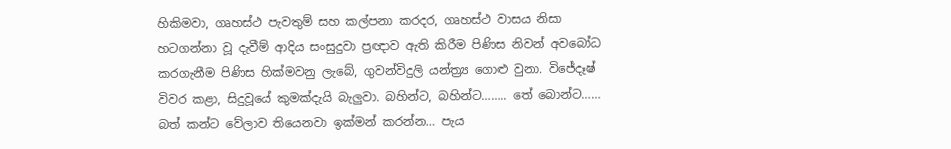හිකිමවා, ගෘහස්ථ පැවතුම් සහ කල්පනා කරදර, ගෘහස්ථ වාසය නිසා හටගන්නා වූ දැවීම් ආදිය සංසුදුවා ප්‍රඥාව ඇති කිරීම පිණිස නිවන් අවබෝධ කරගැනීම පිණිස හික්මවනු ලැබේ, ගුවන්විදුලි යන්ත්‍ර්‍ය ගොළු වුනා. විජේදෑෂ් විවර කළා, සිදුවූයේ කුමක්දැයි බැලුවා. බහින්ට, බහින්ට…….. තේ බොන්ට…… බත් කන්ට වේලාව තියෙනවා ඉක්මන් කරන්න… පැය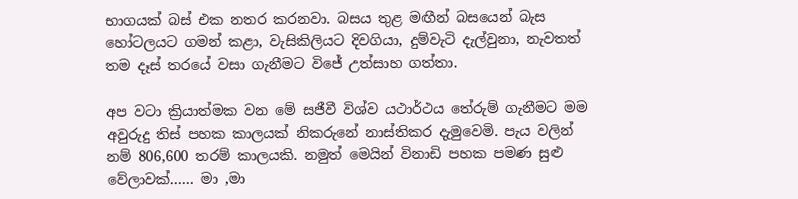භාගයක් බස් එක නතර කරනවා. බසය තුළ මඟීන් බසයෙන් බැස හෝටලයට ගමන් කළා, වැසිකිලියට දිවගියා, දුම්වැටි දැල්වුනා, නැවතත් තම දෑස් තරයේ වසා ගැනීමට විජේ උත්සාහ ගත්තා.

අප වටා ක්‍රියාත්මක වන මේ සජීවී විශ්ව යථාර්ථය තේරුම් ගැනීමට මම අවුරුදු තිස් පහක කාලයක් නිකරුනේ නාස්තිකර දැමුවෙමි. පැය වලින් නම් 806,600 තරම් කාලයකි. නමුත් මෙයින් විනාඩි පහක පමණ සුළු වේලාවක්…… මා ,මා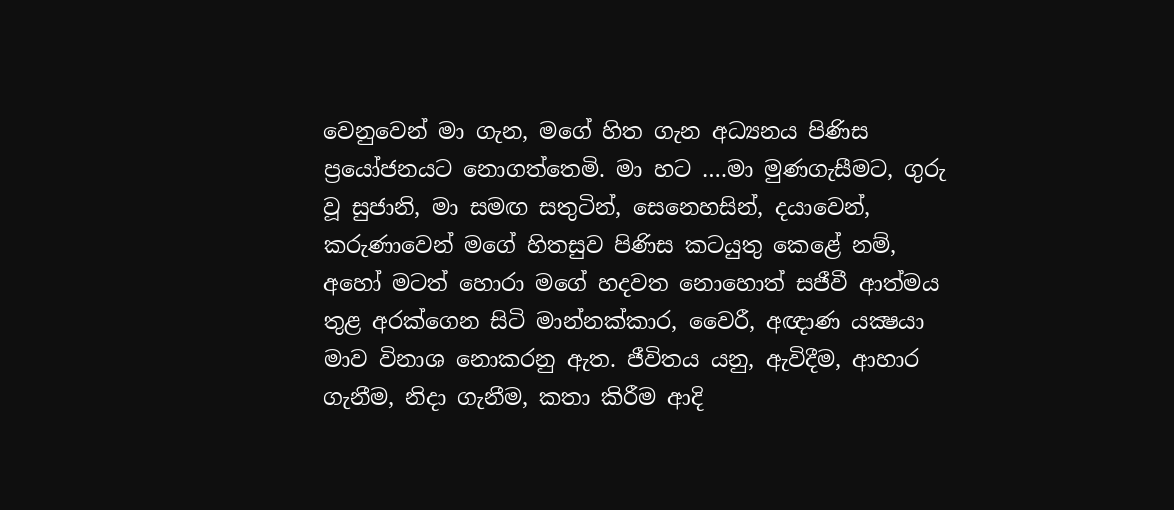වෙනුවෙන් මා ගැන, මගේ හිත ගැන අධ්‍යනය පිණිස ප්‍රයෝජනයට නොගත්තෙමි. මා හට ….මා මුණගැසීමට, ගුරු වූ සුජානි, මා සමඟ සතුටින්, සෙනෙහසින්, දයාවෙන්, කරුණාවෙන් මගේ හිතසුව පිණිස කටයුතු කෙළේ නම්, අහෝ මටත් හොරා මගේ හදවත නොහොත් සජීවී ආත්මය තුළ අරක්ගෙන සිටි මාන්නක්කාර, වෛරී, අඥාණ යක්‍ෂයා මාව විනාශ නොකරනු ඇත. ජීවිතය යනු, ඇවිදීම, ආහාර ගැනීම, නිදා ගැනීම, කතා කිරීම ආදි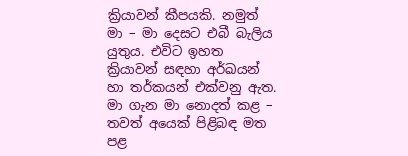ක්‍රියාවන් කීපයකි. නමුත් මා – මා දෙසට එබී බැලිය යුතුය. එවිට ඉහත ක්‍රියාවන් සඳහා අර්ඛයන් හා තර්කයන් එක්වනු ඇත. මා ගැන මා නොදත් කළ – තවත් අයෙක් පිළිබඳ මත පළ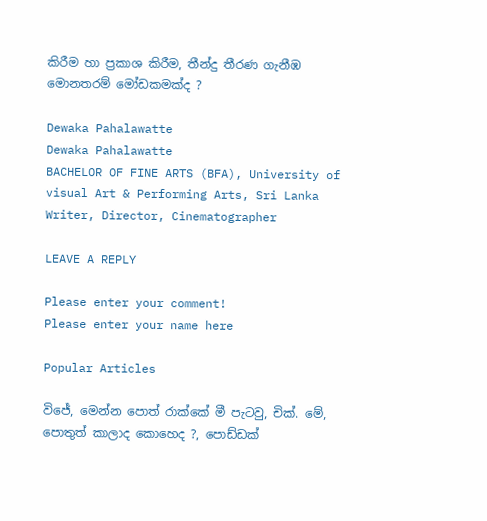කිරීම හා ප්‍රකාශ කිරීම, තීන්දු තීරණ ගැනීඹ මොනතරම් මෝඩකමක්ද ?

Dewaka Pahalawatte
Dewaka Pahalawatte
BACHELOR OF FINE ARTS (BFA), University of visual Art & Performing Arts, Sri Lanka Writer, Director, Cinematographer

LEAVE A REPLY

Please enter your comment!
Please enter your name here

Popular Articles

විජේ, මෙන්න පොත් රාක්කේ මී පැටවු, චික්. මේ, පොතුත් කාලාද කොහෙද ?, පොඩ්ඩක්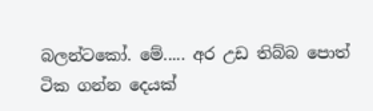බලන්ටකෝ. මේ..... අර උඩ තිබ්බ පොත් ටික ගන්න දෙයක්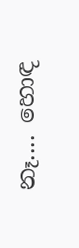නෑ.... හොඳ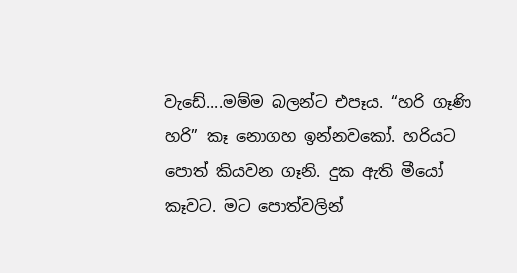වැඩේ....මම්ම බලන්ට එපෑය. “හරි ගෑණි හරි” කෑ නොගහ ඉන්නවකෝ. හරියට පොත් කියවන ගෑනි. දුක ඇති මීයෝ කෑවට. මට පොත්වලින්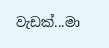වැඩක්...මා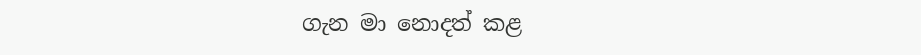ගැන මා නොදත් කළ